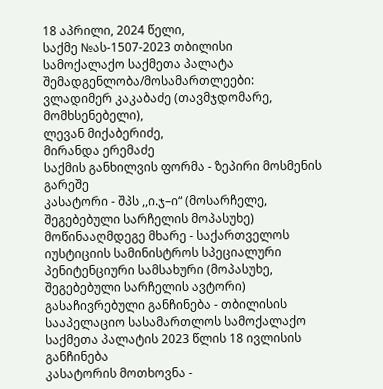18 აპრილი, 2024 წელი,
საქმე №ას-1507-2023 თბილისი
სამოქალაქო საქმეთა პალატა
შემადგენლობა/მოსამართლეები:
ვლადიმერ კაკაბაძე (თავმჯდომარე, მომხსენებელი),
ლევან მიქაბერიძე,
მირანდა ერემაძე
საქმის განხილვის ფორმა - ზეპირი მოსმენის გარეშე
კასატორი - შპს ,,ი.ჯ–ი“ (მოსარჩელე, შეგებებული სარჩელის მოპასუხე)
მოწინააღმდეგე მხარე - საქართველოს იუსტიციის სამინისტროს სპეციალური პენიტენციური სამსახური (მოპასუხე, შეგებებული სარჩელის ავტორი)
გასაჩივრებული განჩინება - თბილისის სააპელაციო სასამართლოს სამოქალაქო საქმეთა პალატის 2023 წლის 18 ივლისის განჩინება
კასატორის მოთხოვნა -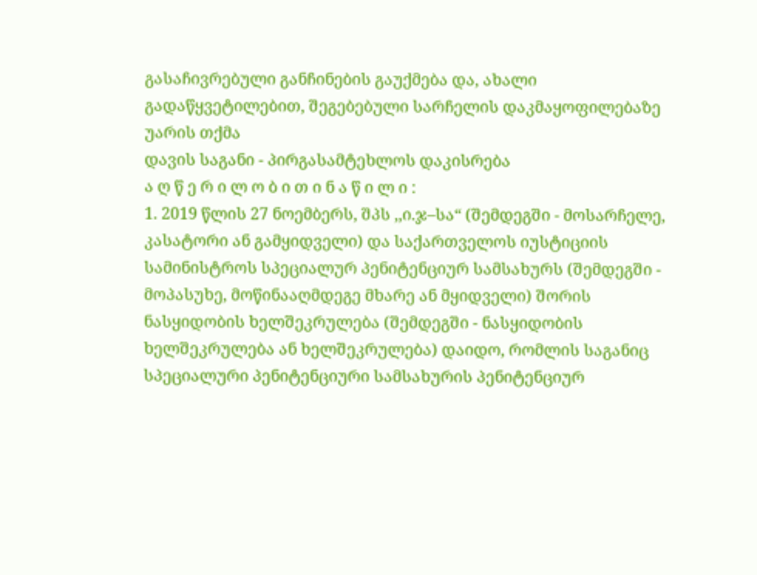გასაჩივრებული განჩინების გაუქმება და, ახალი გადაწყვეტილებით, შეგებებული სარჩელის დაკმაყოფილებაზე უარის თქმა
დავის საგანი - პირგასამტეხლოს დაკისრება
ა ღ წ ე რ ი ლ ო ბ ი თ ი ნ ა წ ი ლ ი :
1. 2019 წლის 27 ნოემბერს, შპს ,,ი.ჯ–სა“ (შემდეგში - მოსარჩელე, კასატორი ან გამყიდველი) და საქართველოს იუსტიციის სამინისტროს სპეციალურ პენიტენციურ სამსახურს (შემდეგში - მოპასუხე, მოწინააღმდეგე მხარე ან მყიდველი) შორის ნასყიდობის ხელშეკრულება (შემდეგში - ნასყიდობის ხელშეკრულება ან ხელშეკრულება) დაიდო, რომლის საგანიც სპეციალური პენიტენციური სამსახურის პენიტენციურ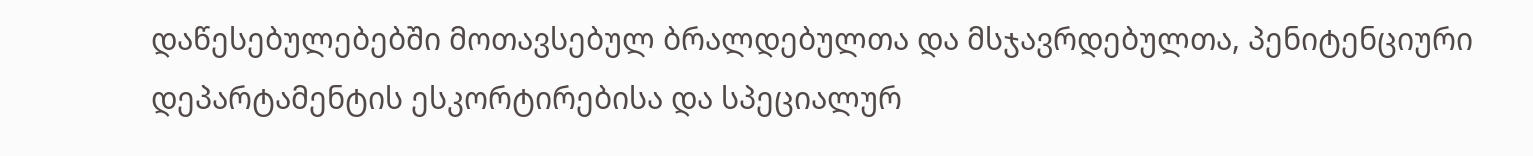დაწესებულებებში მოთავსებულ ბრალდებულთა და მსჯავრდებულთა, პენიტენციური დეპარტამენტის ესკორტირებისა და სპეციალურ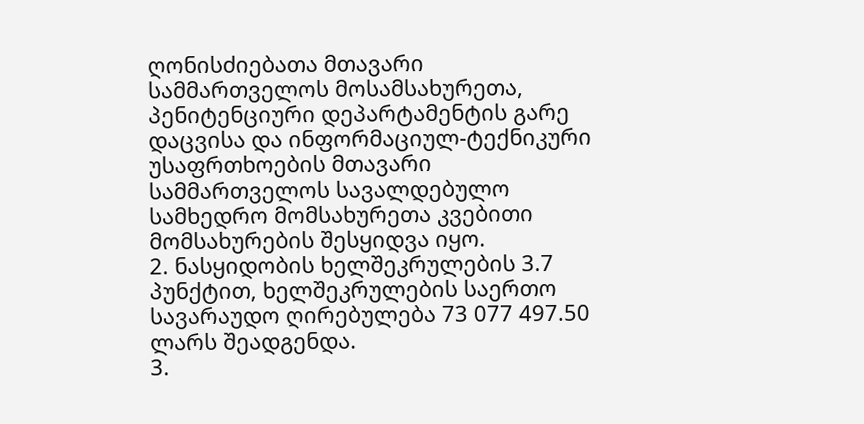ღონისძიებათა მთავარი სამმართველოს მოსამსახურეთა, პენიტენციური დეპარტამენტის გარე დაცვისა და ინფორმაციულ-ტექნიკური უსაფრთხოების მთავარი სამმართველოს სავალდებულო სამხედრო მომსახურეთა კვებითი მომსახურების შესყიდვა იყო.
2. ნასყიდობის ხელშეკრულების 3.7 პუნქტით, ხელშეკრულების საერთო სავარაუდო ღირებულება 73 077 497.50 ლარს შეადგენდა.
3.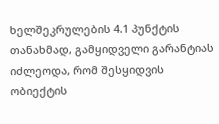ხელშეკრულების 4.1 პუნქტის თანახმად, გამყიდველი გარანტიას იძლეოდა, რომ შესყიდვის ობიექტის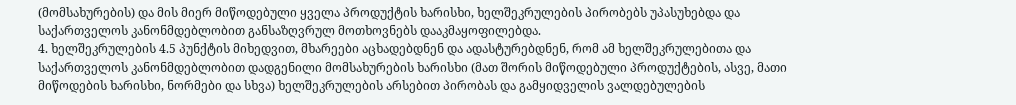(მომსახურების) და მის მიერ მიწოდებული ყველა პროდუქტის ხარისხი, ხელშეკრულების პირობებს უპასუხებდა და საქართველოს კანონმდებლობით განსაზღვრულ მოთხოვნებს დააკმაყოფილებდა.
4. ხელშეკრულების 4.5 პუნქტის მიხედვით, მხარეები აცხადებდნენ და ადასტურებდნენ, რომ ამ ხელშეკრულებითა და საქართველოს კანონმდებლობით დადგენილი მომსახურების ხარისხი (მათ შორის მიწოდებული პროდუქტების, ასვე, მათი მიწოდების ხარისხი, ნორმები და სხვა) ხელშეკრულების არსებით პირობას და გამყიდველის ვალდებულების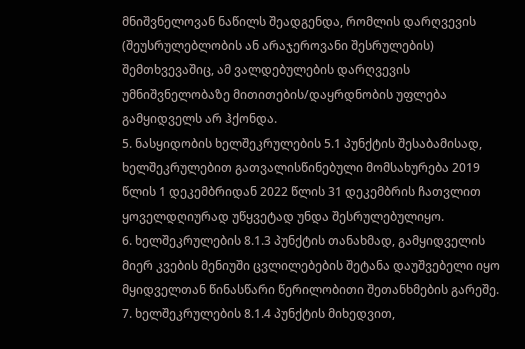მნიშვნელოვან ნაწილს შეადგენდა, რომლის დარღვევის (შეუსრულებლობის ან არაჯეროვანი შესრულების) შემთხვევაშიც, ამ ვალდებულების დარღვევის უმნიშვნელობაზე მითითების/დაყრდნობის უფლება გამყიდველს არ ჰქონდა.
5. ნასყიდობის ხელშეკრულების 5.1 პუნქტის შესაბამისად, ხელშეკრულებით გათვალისწინებული მომსახურება 2019 წლის 1 დეკემბრიდან 2022 წლის 31 დეკემბრის ჩათვლით ყოველდღიურად უწყვეტად უნდა შესრულებულიყო.
6. ხელშეკრულების 8.1.3 პუნქტის თანახმად, გამყიდველის მიერ კვების მენიუში ცვლილებების შეტანა დაუშვებელი იყო მყიდველთან წინასწარი წერილობითი შეთანხმების გარეშე.
7. ხელშეკრულების 8.1.4 პუნქტის მიხედვით,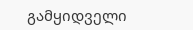გამყიდველი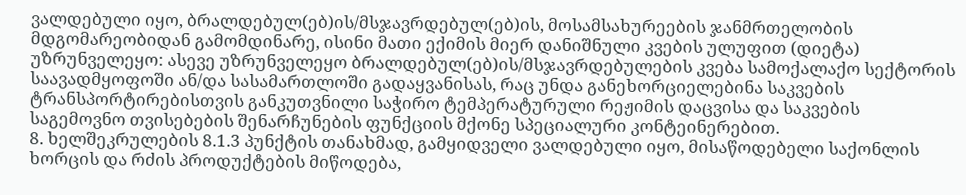ვალდებული იყო, ბრალდებულ(ებ)ის/მსჯავრდებულ(ებ)ის, მოსამსახურეების ჯანმრთელობის მდგომარეობიდან გამომდინარე, ისინი მათი ექიმის მიერ დანიშნული კვების ულუფით (დიეტა) უზრუნველეყო: ასევე უზრუნველეყო ბრალდებულ(ებ)ის/მსჯავრდებულების კვება სამოქალაქო სექტორის საავადმყოფოში ან/და სასამართლოში გადაყვანისას, რაც უნდა განეხორციელებინა საკვების ტრანსპორტირებისთვის განკუთვნილი საჭირო ტემპერატურული რეჟიმის დაცვისა და საკვების საგემოვნო თვისებების შენარჩუნების ფუნქციის მქონე სპეციალური კონტეინერებით.
8. ხელშეკრულების 8.1.3 პუნქტის თანახმად, გამყიდველი ვალდებული იყო, მისაწოდებელი საქონლის ხორცის და რძის პროდუქტების მიწოდება,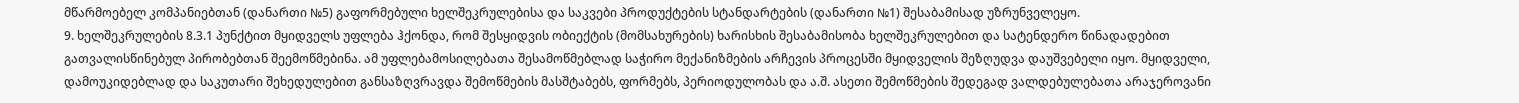მწარმოებელ კომპანიებთან (დანართი №5) გაფორმებული ხელშეკრულებისა და საკვები პროდუქტების სტანდარტების (დანართი №1) შესაბამისად უზრუნველეყო.
9. ხელშეკრულების 8.3.1 პუნქტით მყიდველს უფლება ჰქონდა, რომ შესყიდვის ობიექტის (მომსახურების) ხარისხის შესაბამისობა ხელშეკრულებით და სატენდერო წინადადებით გათვალისწინებულ პირობებთან შეემოწმებინა. ამ უფლებამოსილებათა შესამოწმებლად საჭირო მექანიზმების არჩევის პროცესში მყიდველის შეზღუდვა დაუშვებელი იყო. მყიდველი, დამოუკიდებლად და საკუთარი შეხედულებით განსაზღვრავდა შემოწმების მასშტაბებს, ფორმებს, პერიოდულობას და ა.შ. ასეთი შემოწმების შედეგად ვალდებულებათა არაჯეროვანი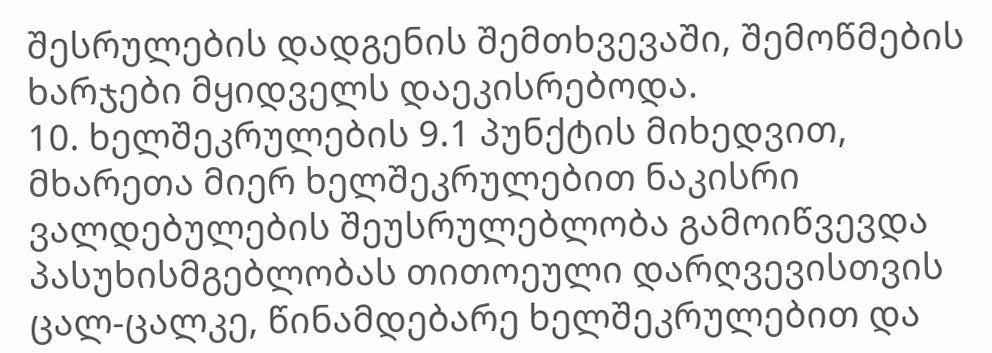შესრულების დადგენის შემთხვევაში, შემოწმების ხარჯები მყიდველს დაეკისრებოდა.
10. ხელშეკრულების 9.1 პუნქტის მიხედვით, მხარეთა მიერ ხელშეკრულებით ნაკისრი ვალდებულების შეუსრულებლობა გამოიწვევდა პასუხისმგებლობას თითოეული დარღვევისთვის ცალ-ცალკე, წინამდებარე ხელშეკრულებით და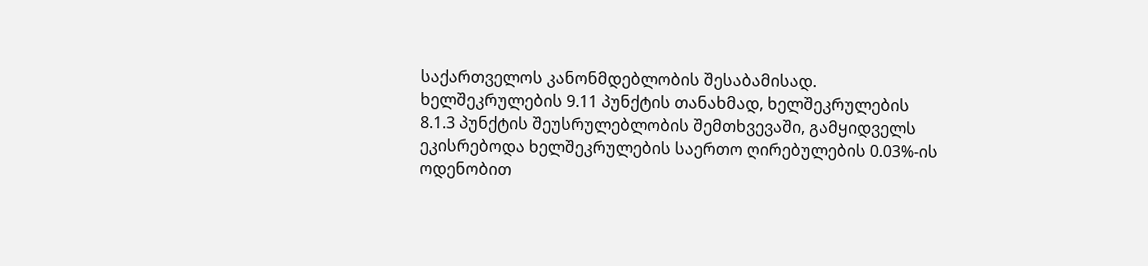საქართველოს კანონმდებლობის შესაბამისად.
ხელშეკრულების 9.11 პუნქტის თანახმად, ხელშეკრულების 8.1.3 პუნქტის შეუსრულებლობის შემთხვევაში, გამყიდველს ეკისრებოდა ხელშეკრულების საერთო ღირებულების 0.03%-ის ოდენობით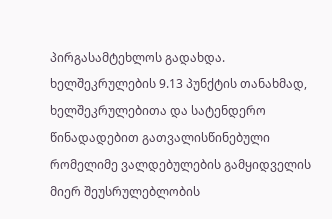პირგასამტეხლოს გადახდა.
ხელშეკრულების 9.13 პუნქტის თანახმად, ხელშეკრულებითა და სატენდერო წინადადებით გათვალისწინებული რომელიმე ვალდებულების გამყიდველის მიერ შეუსრულებლობის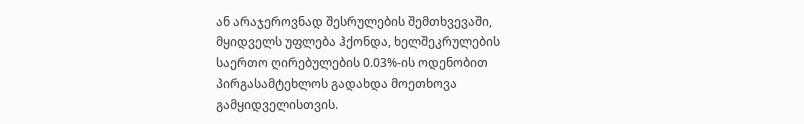ან არაჯეროვნად შესრულების შემთხვევაში, მყიდველს უფლება ჰქონდა, ხელშეკრულების საერთო ღირებულების 0.03%-ის ოდენობით პირგასამტეხლოს გადახდა მოეთხოვა გამყიდველისთვის.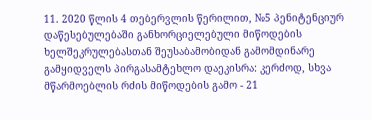11. 2020 წლის 4 თებერვლის წერილით, №5 პენიტენციურ დაწესებულებაში განხორციელებული მიწოდების ხელშეკრულებასთან შეუსაბამობიდან გამომდინარე გამყიდველს პირგასამტეხლო დაეკისრა: კერძოდ, სხვა მწარმოებლის რძის მიწოდების გამო - 21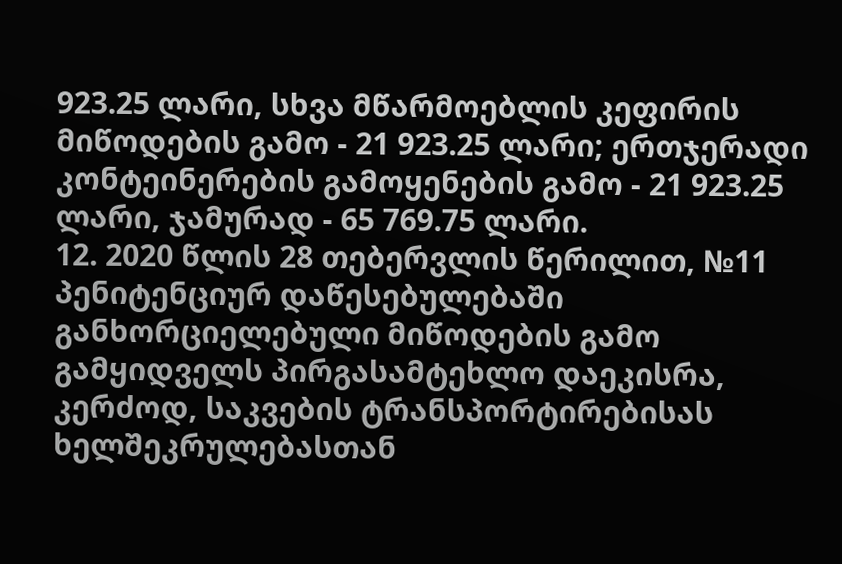923.25 ლარი, სხვა მწარმოებლის კეფირის მიწოდების გამო - 21 923.25 ლარი; ერთჯერადი კონტეინერების გამოყენების გამო - 21 923.25 ლარი, ჯამურად - 65 769.75 ლარი.
12. 2020 წლის 28 თებერვლის წერილით, №11 პენიტენციურ დაწესებულებაში განხორციელებული მიწოდების გამო გამყიდველს პირგასამტეხლო დაეკისრა, კერძოდ, საკვების ტრანსპორტირებისას ხელშეკრულებასთან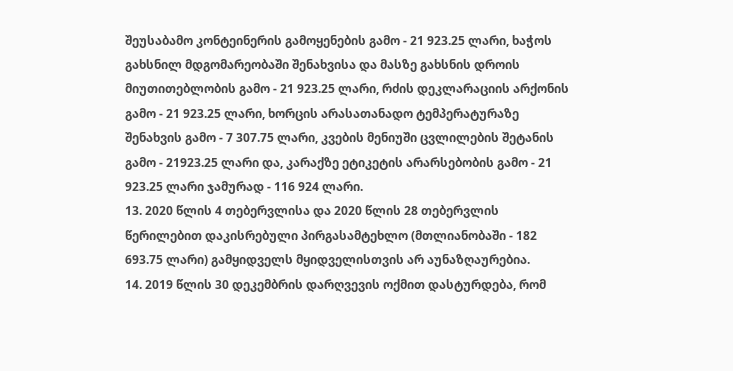შეუსაბამო კონტეინერის გამოყენების გამო - 21 923.25 ლარი, ხაჭოს გახსნილ მდგომარეობაში შენახვისა და მასზე გახსნის დროის მიუთითებლობის გამო - 21 923.25 ლარი, რძის დეკლარაციის არქონის გამო - 21 923.25 ლარი, ხორცის არასათანადო ტემპერატურაზე შენახვის გამო - 7 307.75 ლარი, კვების მენიუში ცვლილების შეტანის გამო - 21923.25 ლარი და, კარაქზე ეტიკეტის არარსებობის გამო - 21 923.25 ლარი ჯამურად - 116 924 ლარი.
13. 2020 წლის 4 თებერვლისა და 2020 წლის 28 თებერვლის წერილებით დაკისრებული პირგასამტეხლო (მთლიანობაში - 182 693.75 ლარი) გამყიდველს მყიდველისთვის არ აუნაზღაურებია.
14. 2019 წლის 30 დეკემბრის დარღვევის ოქმით დასტურდება, რომ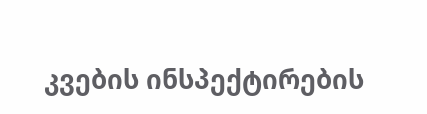კვების ინსპექტირების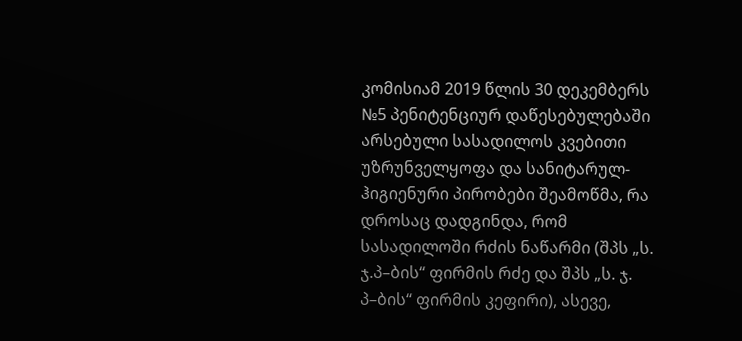კომისიამ 2019 წლის 30 დეკემბერს №5 პენიტენციურ დაწესებულებაში არსებული სასადილოს კვებითი უზრუნველყოფა და სანიტარულ-ჰიგიენური პირობები შეამოწმა, რა დროსაც დადგინდა, რომ სასადილოში რძის ნაწარმი (შპს „ს. ჯ.პ–ბის“ ფირმის რძე და შპს „ს. ჯ. პ–ბის“ ფირმის კეფირი), ასევე,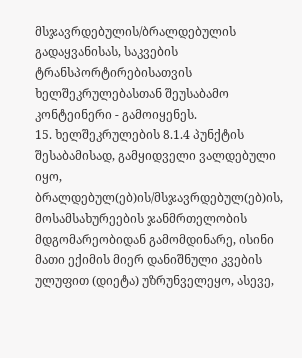მსჯავრდებულის/ბრალდებულის გადაყვანისას, საკვების ტრანსპორტირებისათვის ხელშეკრულებასთან შეუსაბამო კონტეინერი - გამოიყენეს.
15. ხელშეკრულების 8.1.4 პუნქტის შესაბამისად, გამყიდველი ვალდებული იყო, ბრალდებულ(ებ)ის/მსჯავრდებულ(ებ)ის, მოსამსახურეების ჯანმრთელობის მდგომარეობიდან გამომდინარე, ისინი მათი ექიმის მიერ დანიშნული კვების ულუფით (დიეტა) უზრუნველეყო, ასევე,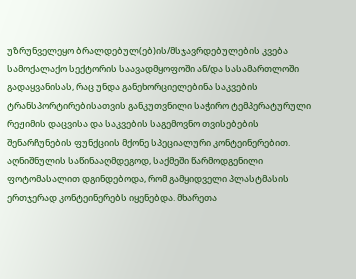უზრუნველეყო ბრალდებულ(ებ)ის/მსჯავრდებულების კვება სამოქალაქო სექტორის საავადმყოფოში ან/და სასამართლოში გადაყვანისას, რაც უნდა განეხორციელებინა საკვების ტრანსპორტირებისათვის განკუთვნილი საჭირო ტემპერატურული რეჟიმის დაცვისა და საკვების საგემოვნო თვისებების შენარჩუნების ფუნქციის მქონე სპეციალური კონტეინერებით.
აღნიშნულის საწინააღმდეგოდ, საქმეში წარმოდგენილი ფოტომასალით დგინდებოდა, რომ გამყიდველი პლასტმასის ერთჯერად კონტეინერებს იყენებდა. მხარეთა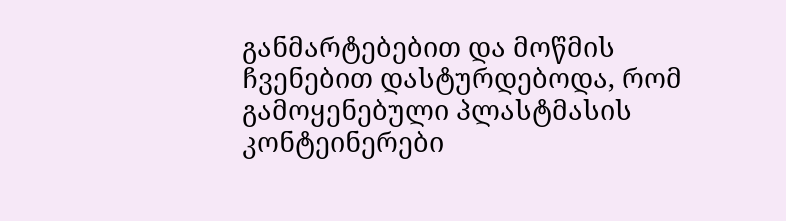განმარტებებით და მოწმის ჩვენებით დასტურდებოდა, რომ გამოყენებული პლასტმასის კონტეინერები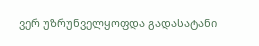ვერ უზრუნველყოფდა გადასატანი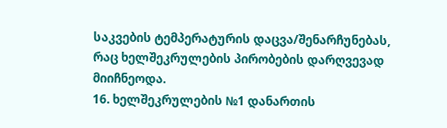საკვების ტემპერატურის დაცვა/შენარჩუნებას, რაც ხელშეკრულების პირობების დარღვევად მიიჩნეოდა.
16. ხელშეკრულების №1 დანართის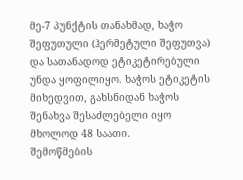მე-7 პუნქტის თანახმად, ხაჭო შეფუთული (ჰერმეტული შეფუთვა) და სათანადოდ ეტიკეტირებული უნდა ყოფილიყო. ხაჭოს ეტიკეტის მიხედვით, გახსნიდან ხაჭოს შენახვა შესაძლებელი იყო მხოლოდ 48 საათი.
შემოწმების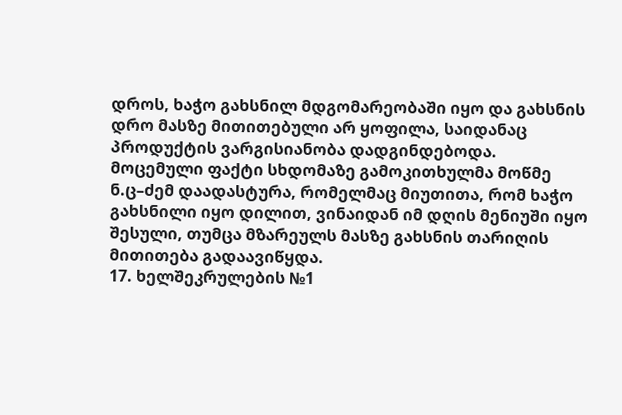დროს, ხაჭო გახსნილ მდგომარეობაში იყო და გახსნის დრო მასზე მითითებული არ ყოფილა, საიდანაც პროდუქტის ვარგისიანობა დადგინდებოდა. მოცემული ფაქტი სხდომაზე გამოკითხულმა მოწმე ნ.ც–ძემ დაადასტურა, რომელმაც მიუთითა, რომ ხაჭო გახსნილი იყო დილით, ვინაიდან იმ დღის მენიუში იყო შესული, თუმცა მზარეულს მასზე გახსნის თარიღის მითითება გადაავიწყდა.
17. ხელშეკრულების №1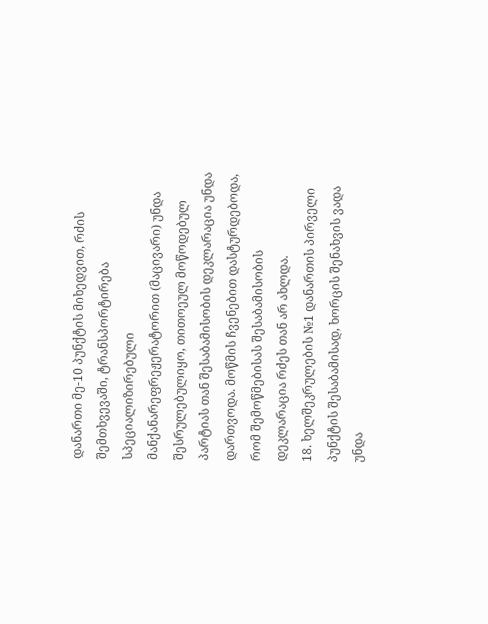დანართი მე-10 პუნქტის მიხედვით, რძის შემთხვევაში, ტრანსპორტირება სპეციალიზირებული მანქანარეფრეჟერატორით (მაცივარი) უნდა შესრულებულიყო, თითოეულ მოწოდებულ პარტიას თან შესაბამისობის დეკლარაცია უნდა დართვოდა. მოწმის ჩვენებით დასტურდებოდა, რომ შემოწმებისას შესაბამისობის დეკლარაცია რძეს თან არ ახლდა.
18. ხელშეკრულების №1 დანართის პირველი პუნქტის შესაბამისად, ხორცის შენახვის ვადა უნდა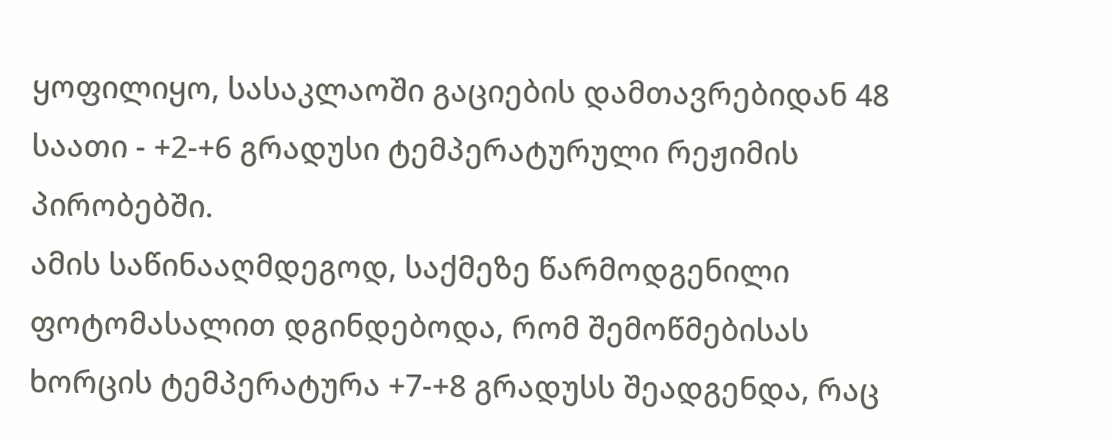ყოფილიყო, სასაკლაოში გაციების დამთავრებიდან 48 საათი - +2-+6 გრადუსი ტემპერატურული რეჟიმის პირობებში.
ამის საწინააღმდეგოდ, საქმეზე წარმოდგენილი ფოტომასალით დგინდებოდა, რომ შემოწმებისას ხორცის ტემპერატურა +7-+8 გრადუსს შეადგენდა, რაც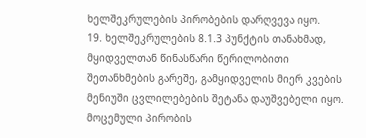ხელშეკრულების პირობების დარღვევა იყო.
19. ხელშეკრულების 8.1.3 პუნქტის თანახმად, მყიდველთან წინასწარი წერილობითი შეთანხმების გარეშე, გამყიდველის მიერ კვების მენიუში ცვლილებების შეტანა დაუშვებელი იყო. მოცემული პირობის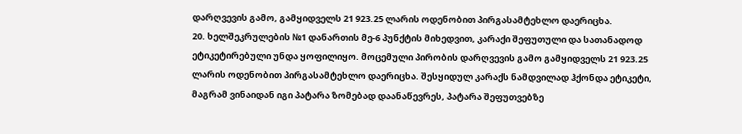დარღვევის გამო, გამყიდველს 21 923.25 ლარის ოდენობით პირგასამტეხლო დაერიცხა.
20. ხელშეკრულების №1 დანართის მე-6 პუნქტის მიხედვით, კარაქი შეფუთული და სათანადოდ ეტიკეტირებული უნდა ყოფილიყო. მოცემული პირობის დარღვევის გამო გამყიდველს 21 923.25 ლარის ოდენობით პირგასამტეხლო დაერიცხა. შესყიდულ კარაქს ნამდვილად ჰქონდა ეტიკეტი, მაგრამ ვინაიდან იგი პატარა ზომებად დაანაწევრეს, პატარა შეფუთვებზე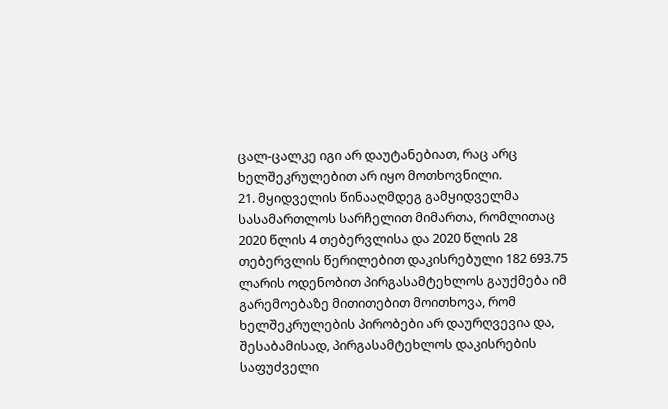ცალ-ცალკე იგი არ დაუტანებიათ, რაც არც ხელშეკრულებით არ იყო მოთხოვნილი.
21. მყიდველის წინააღმდეგ გამყიდველმა სასამართლოს სარჩელით მიმართა, რომლითაც 2020 წლის 4 თებერვლისა და 2020 წლის 28 თებერვლის წერილებით დაკისრებული 182 693.75 ლარის ოდენობით პირგასამტეხლოს გაუქმება იმ გარემოებაზე მითითებით მოითხოვა, რომ ხელშეკრულების პირობები არ დაურღვევია და, შესაბამისად, პირგასამტეხლოს დაკისრების საფუძველი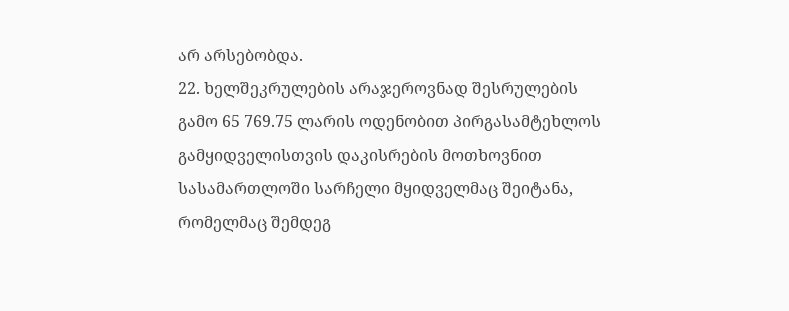არ არსებობდა.
22. ხელშეკრულების არაჯეროვნად შესრულების გამო 65 769.75 ლარის ოდენობით პირგასამტეხლოს გამყიდველისთვის დაკისრების მოთხოვნით სასამართლოში სარჩელი მყიდველმაც შეიტანა, რომელმაც შემდეგ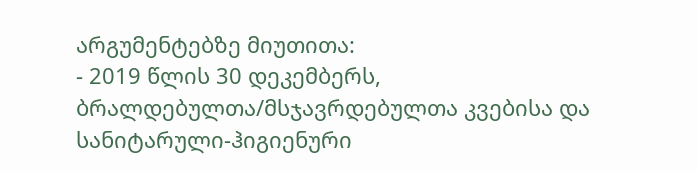არგუმენტებზე მიუთითა:
- 2019 წლის 30 დეკემბერს, ბრალდებულთა/მსჯავრდებულთა კვებისა და სანიტარული-ჰიგიენური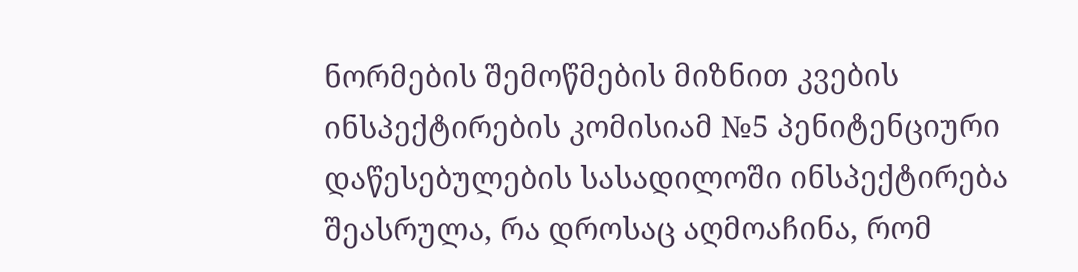ნორმების შემოწმების მიზნით კვების ინსპექტირების კომისიამ №5 პენიტენციური დაწესებულების სასადილოში ინსპექტირება შეასრულა, რა დროსაც აღმოაჩინა, რომ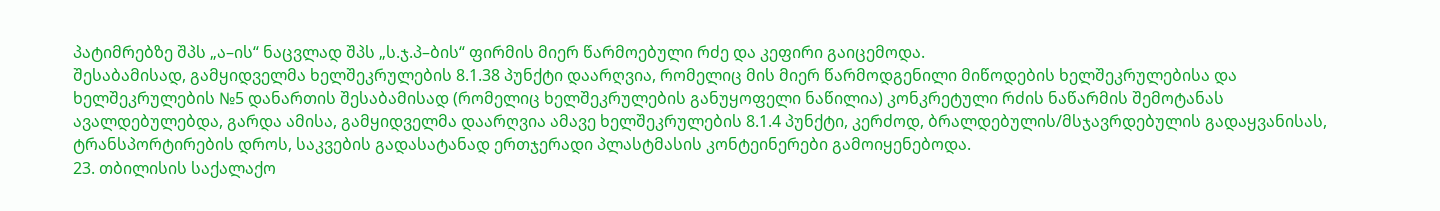პატიმრებზე შპს „ა–ის“ ნაცვლად შპს „ს.ჯ.პ–ბის“ ფირმის მიერ წარმოებული რძე და კეფირი გაიცემოდა.
შესაბამისად, გამყიდველმა ხელშეკრულების 8.1.38 პუნქტი დაარღვია, რომელიც მის მიერ წარმოდგენილი მიწოდების ხელშეკრულებისა და ხელშეკრულების №5 დანართის შესაბამისად (რომელიც ხელშეკრულების განუყოფელი ნაწილია) კონკრეტული რძის ნაწარმის შემოტანას ავალდებულებდა, გარდა ამისა, გამყიდველმა დაარღვია ამავე ხელშეკრულების 8.1.4 პუნქტი, კერძოდ, ბრალდებულის/მსჯავრდებულის გადაყვანისას, ტრანსპორტირების დროს, საკვების გადასატანად ერთჯერადი პლასტმასის კონტეინერები გამოიყენებოდა.
23. თბილისის საქალაქო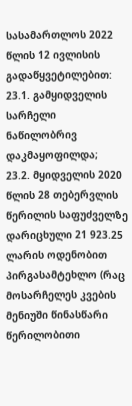სასამართლოს 2022 წლის 12 ივლისის გადაწყვეტილებით:
23.1. გამყიდველის სარჩელი ნაწილობრივ დაკმაყოფილდა;
23.2. მყიდველის 2020 წლის 28 თებერვლის წერილის საფუძველზე დარიცხული 21 923.25 ლარის ოდენობით პირგასამტეხლო (რაც მოსარჩელეს კვების მენიუში წინასწარი წერილობითი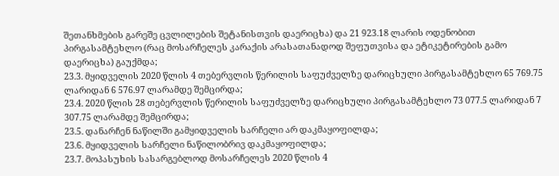შეთანხმების გარეშე ცვლილების შეტანისთვის დაერიცხა) და 21 923.18 ლარის ოდენობით პირგასამტეხლო (რაც მოსარჩელეს კარაქის არასათანადოდ შეფუთვისა და ეტიკეტირების გამო დაერიცხა) გაუქმდა;
23.3. მყიდველის 2020 წლის 4 თებერვლის წერილის საფუძველზე დარიცხული პირგასამტეხლო 65 769.75 ლარიდან 6 576.97 ლარამდე შემცირდა;
23.4. 2020 წლის 28 თებერვლის წერილის საფუძველზე დარიცხული პირგასამტეხლო 73 077.5 ლარიდან 7 307.75 ლარამდე შემცირდა;
23.5. დანარჩენ ნაწილში გამყიდველის სარჩელი არ დაკმაყოფილდა;
23.6. მყიდველის სარჩელი ნაწილობრივ დაკმაყოფილდა;
23.7. მოპასუხის სასარგებლოდ მოსარჩელეს 2020 წლის 4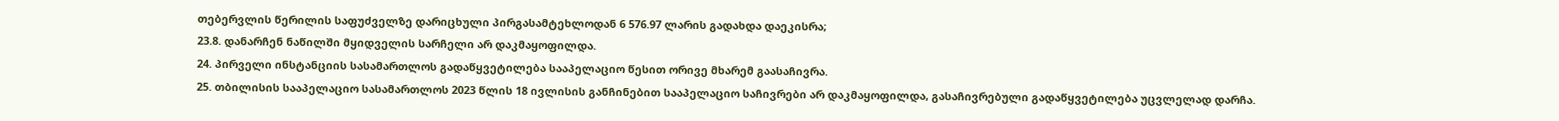თებერვლის წერილის საფუძველზე დარიცხული პირგასამტეხლოდან 6 576.97 ლარის გადახდა დაეკისრა;
23.8. დანარჩენ ნაწილში მყიდველის სარჩელი არ დაკმაყოფილდა.
24. პირველი ინსტანციის სასამართლოს გადაწყვეტილება სააპელაციო წესით ორივე მხარემ გაასაჩივრა.
25. თბილისის სააპელაციო სასამართლოს 2023 წლის 18 ივლისის განჩინებით სააპელაციო საჩივრები არ დაკმაყოფილდა, გასაჩივრებული გადაწყვეტილება უცვლელად დარჩა.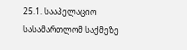25.1. სააპელაციო სასამართლომ საქმეზე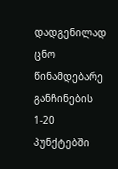დადგენილად ცნო წინამდებარე განჩინების 1-20 პუნქტებში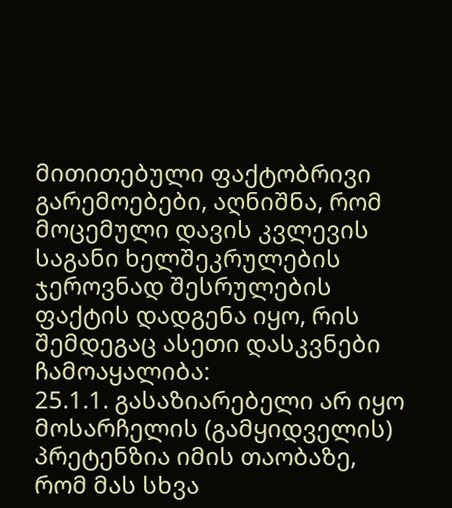მითითებული ფაქტობრივი გარემოებები, აღნიშნა, რომ მოცემული დავის კვლევის საგანი ხელშეკრულების ჯეროვნად შესრულების ფაქტის დადგენა იყო, რის შემდეგაც ასეთი დასკვნები ჩამოაყალიბა:
25.1.1. გასაზიარებელი არ იყო მოსარჩელის (გამყიდველის) პრეტენზია იმის თაობაზე, რომ მას სხვა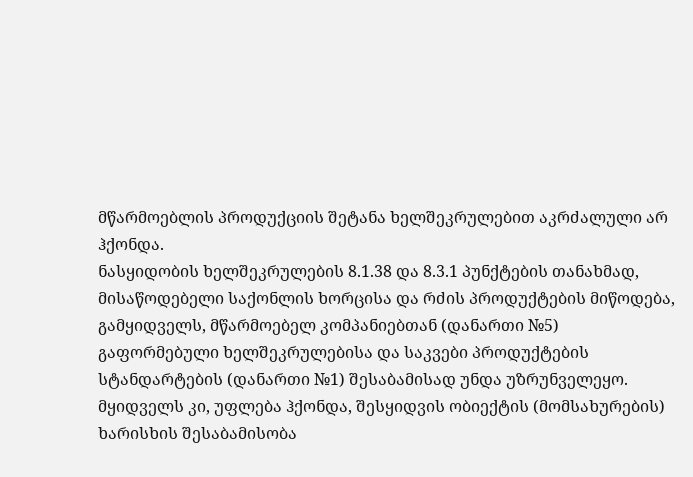მწარმოებლის პროდუქციის შეტანა ხელშეკრულებით აკრძალული არ ჰქონდა.
ნასყიდობის ხელშეკრულების 8.1.38 და 8.3.1 პუნქტების თანახმად, მისაწოდებელი საქონლის ხორცისა და რძის პროდუქტების მიწოდება, გამყიდველს, მწარმოებელ კომპანიებთან (დანართი №5) გაფორმებული ხელშეკრულებისა და საკვები პროდუქტების სტანდარტების (დანართი №1) შესაბამისად უნდა უზრუნველეყო.
მყიდველს კი, უფლება ჰქონდა, შესყიდვის ობიექტის (მომსახურების) ხარისხის შესაბამისობა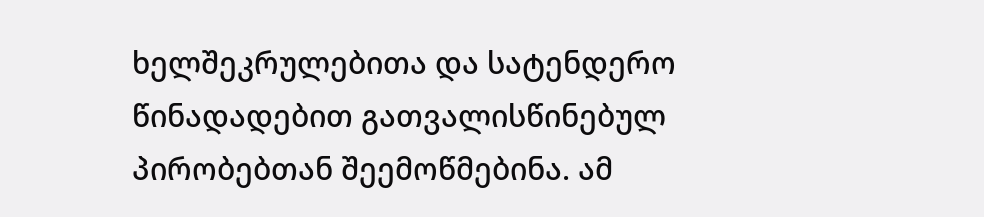ხელშეკრულებითა და სატენდერო წინადადებით გათვალისწინებულ პირობებთან შეემოწმებინა. ამ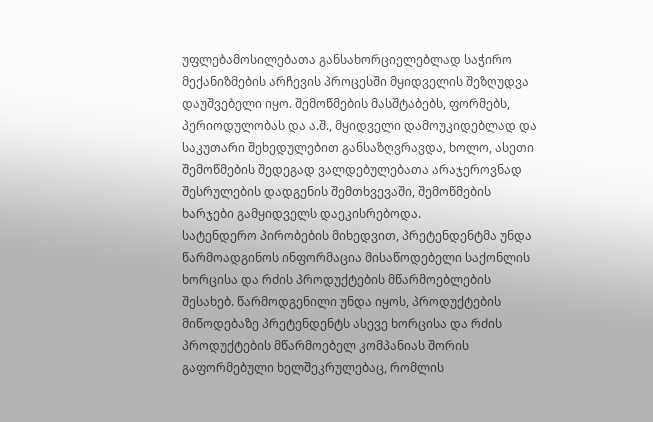უფლებამოსილებათა განსახორციელებლად საჭირო მექანიზმების არჩევის პროცესში მყიდველის შეზღუდვა დაუშვებელი იყო. შემოწმების მასშტაბებს, ფორმებს, პერიოდულობას და ა.შ., მყიდველი დამოუკიდებლად და საკუთარი შეხედულებით განსაზღვრავდა, ხოლო, ასეთი შემოწმების შედეგად ვალდებულებათა არაჯეროვნად შესრულების დადგენის შემთხვევაში, შემოწმების ხარჯები გამყიდველს დაეკისრებოდა.
სატენდერო პირობების მიხედვით, პრეტენდენტმა უნდა წარმოადგინოს ინფორმაცია მისაწოდებელი საქონლის ხორცისა და რძის პროდუქტების მწარმოებლების შესახებ. წარმოდგენილი უნდა იყოს, პროდუქტების მიწოდებაზე პრეტენდენტს ასევე ხორცისა და რძის პროდუქტების მწარმოებელ კომპანიას შორის გაფორმებული ხელშეკრულებაც, რომლის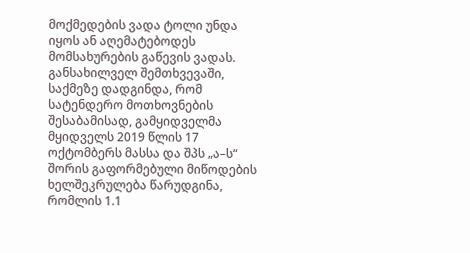მოქმედების ვადა ტოლი უნდა იყოს ან აღემატებოდეს მომსახურების გაწევის ვადას.
განსახილველ შემთხვევაში, საქმეზე დადგინდა, რომ სატენდერო მოთხოვნების შესაბამისად, გამყიდველმა მყიდველს 2019 წლის 17 ოქტომბერს მასსა და შპს „ა–ს“ შორის გაფორმებული მიწოდების ხელშეკრულება წარუდგინა, რომლის 1.1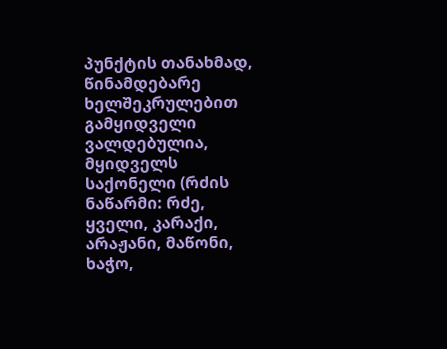პუნქტის თანახმად, წინამდებარე ხელშეკრულებით გამყიდველი ვალდებულია, მყიდველს საქონელი (რძის ნაწარმი: რძე, ყველი, კარაქი, არაჟანი, მაწონი, ხაჭო,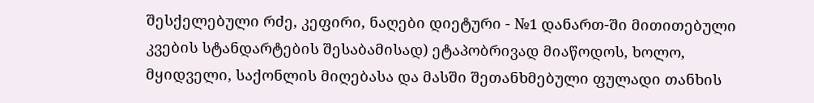შესქელებული რძე, კეფირი, ნაღები დიეტური - №1 დანართ-ში მითითებული კვების სტანდარტების შესაბამისად) ეტაპობრივად მიაწოდოს, ხოლო, მყიდველი, საქონლის მიღებასა და მასში შეთანხმებული ფულადი თანხის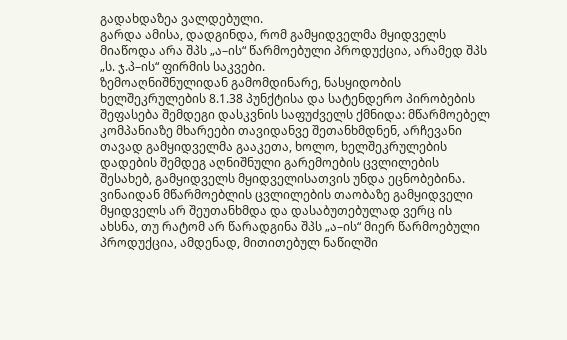გადახდაზეა ვალდებული.
გარდა ამისა, დადგინდა, რომ გამყიდველმა მყიდველს მიაწოდა არა შპს „ა–ის“ წარმოებული პროდუქცია, არამედ შპს „ს. ჯ.პ–ის“ ფირმის საკვები.
ზემოაღნიშნულიდან გამომდინარე, ნასყიდობის ხელშეკრულების 8.1.38 პუნქტისა და სატენდერო პირობების შეფასება შემდეგი დასკვნის საფუძველს ქმნიდა: მწარმოებელ კომპანიაზე მხარეები თავიდანვე შეთანხმდნენ, არჩევანი თავად გამყიდველმა გააკეთა, ხოლო, ხელშეკრულების დადების შემდეგ აღნიშნული გარემოების ცვლილების შესახებ, გამყიდველს მყიდველისათვის უნდა ეცნობებინა. ვინაიდან მწარმოებლის ცვლილების თაობაზე გამყიდველი მყიდველს არ შეუთანხმდა და დასაბუთებულად ვერც ის ახსნა, თუ რატომ არ წარადგინა შპს „ა–ის“ მიერ წარმოებული პროდუქცია, ამდენად, მითითებულ ნაწილში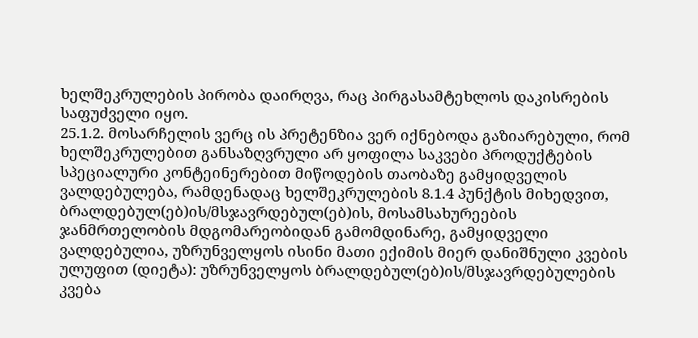ხელშეკრულების პირობა დაირღვა, რაც პირგასამტეხლოს დაკისრების საფუძველი იყო.
25.1.2. მოსარჩელის ვერც ის პრეტენზია ვერ იქნებოდა გაზიარებული, რომ ხელშეკრულებით განსაზღვრული არ ყოფილა საკვები პროდუქტების სპეციალური კონტეინერებით მიწოდების თაობაზე გამყიდველის ვალდებულება, რამდენადაც ხელშეკრულების 8.1.4 პუნქტის მიხედვით, ბრალდებულ(ებ)ის/მსჯავრდებულ(ებ)ის, მოსამსახურეების ჯანმრთელობის მდგომარეობიდან გამომდინარე, გამყიდველი ვალდებულია, უზრუნველყოს ისინი მათი ექიმის მიერ დანიშნული კვების ულუფით (დიეტა): უზრუნველყოს ბრალდებულ(ებ)ის/მსჯავრდებულების კვება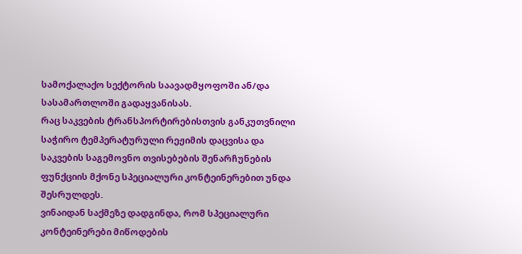სამოქალაქო სექტორის საავადმყოფოში ან/და სასამართლოში გადაყვანისას.
რაც საკვების ტრანსპორტირებისთვის განკუთვნილი საჭირო ტემპერატურული რეჟიმის დაცვისა და საკვების საგემოვნო თვისებების შენარჩუნების ფუნქციის მქონე სპეციალური კონტეინერებით უნდა შესრულდეს.
ვინაიდან საქმეზე დადგინდა, რომ სპეციალური კონტეინერები მიწოდების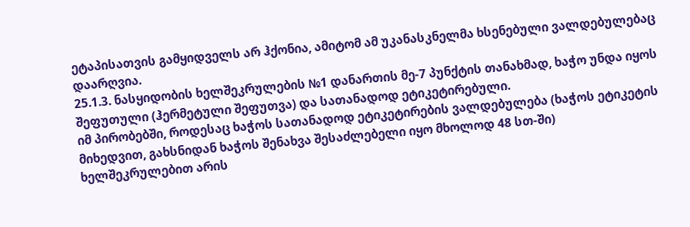ეტაპისათვის გამყიდველს არ ჰქონია, ამიტომ ამ უკანასკნელმა ხსენებული ვალდებულებაც დაარღვია.
25.1.3. ნასყიდობის ხელშეკრულების №1 დანართის მე-7 პუნქტის თანახმად, ხაჭო უნდა იყოს შეფუთული (ჰერმეტული შეფუთვა) და სათანადოდ ეტიკეტირებული.
იმ პირობებში, როდესაც ხაჭოს სათანადოდ ეტიკეტირების ვალდებულება (ხაჭოს ეტიკეტის მიხედვით, გახსნიდან ხაჭოს შენახვა შესაძლებელი იყო მხოლოდ 48 სთ-ში) ხელშეკრულებით არის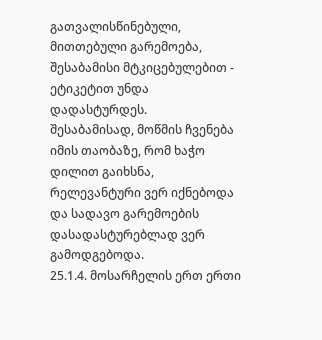გათვალისწინებული, მითთებული გარემოება, შესაბამისი მტკიცებულებით - ეტიკეტით უნდა დადასტურდეს.
შესაბამისად, მოწმის ჩვენება იმის თაობაზე, რომ ხაჭო დილით გაიხსნა, რელევანტური ვერ იქნებოდა და სადავო გარემოების დასადასტურებლად ვერ გამოდგებოდა.
25.1.4. მოსარჩელის ერთ ერთი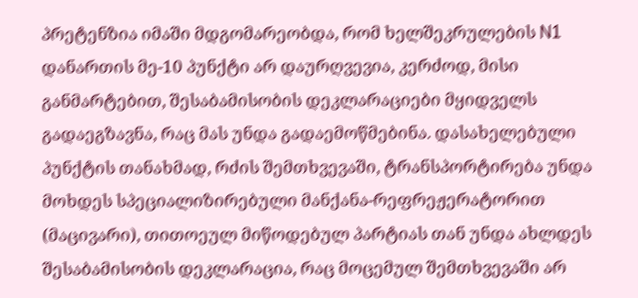პრეტენზია იმაში მდგომარეობდა, რომ ხელშეკრულების N1 დანართის მე-10 პუნქტი არ დაურღვევია, კერძოდ, მისი განმარტებით, შესაბამისობის დეკლარაციები მყიდველს გადაეგზავნა, რაც მას უნდა გადაემოწმებინა. დასახელებული პუნქტის თანახმად, რძის შემთხვევაში, ტრანსპორტირება უნდა მოხდეს სპეციალიზირებული მანქანა-რეფრეჟერატორით (მაცივარი), თითოეულ მიწოდებულ პარტიას თან უნდა ახლდეს შესაბამისობის დეკლარაცია, რაც მოცემულ შემთხვევაში არ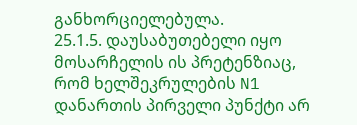განხორციელებულა.
25.1.5. დაუსაბუთებელი იყო მოსარჩელის ის პრეტენზიაც, რომ ხელშეკრულების N1 დანართის პირველი პუნქტი არ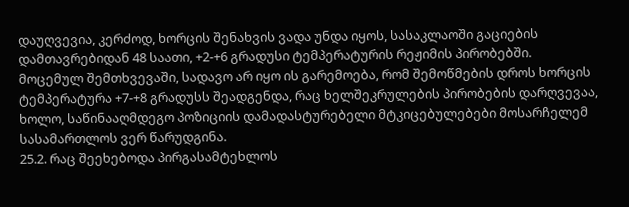დაუღვევია, კერძოდ, ხორცის შენახვის ვადა უნდა იყოს, სასაკლაოში გაციების დამთავრებიდან 48 საათი, +2-+6 გრადუსი ტემპერატურის რეჟიმის პირობებში.
მოცემულ შემთხვევაში, სადავო არ იყო ის გარემოება, რომ შემოწმების დროს ხორცის ტემპერატურა +7-+8 გრადუსს შეადგენდა, რაც ხელშეკრულების პირობების დარღვევაა, ხოლო, საწინააღმდეგო პოზიციის დამადასტურებელი მტკიცებულებები მოსარჩელემ სასამართლოს ვერ წარუდგინა.
25.2. რაც შეეხებოდა პირგასამტეხლოს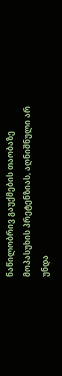ნაწილობრივ გაუქმების თაობაზე მოპასუხის პრეტენზიას, აღნიშნული არ უნდა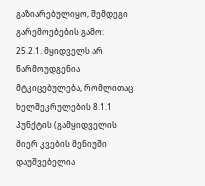გაზიარებულიყო, შემდეგი გარემოებების გამო:
25.2.1. მყიდველს არ წარმოუდგენია მტკიცებულება, რომლითაც ხელშეკრულების 8.1.1 პუნქტის (გამყიდველის მიერ კვების მენიუში დაუშვებელია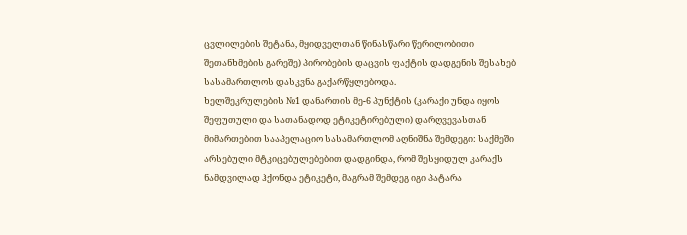ცვლილების შეტანა, მყიდველთან წინასწარი წერილობითი შეთანხმების გარეშე) პირობების დაცვის ფაქტის დადგენის შესახებ სასამართლოს დასკვნა გაქარწყლებოდა.
ხელშეკრულების №1 დანართის მე-6 პუნქტის (კარაქი უნდა იყოს შეფუთული და სათანადოდ ეტიკეტირებული) დარღვევასთან მიმართებით სააპელაციო სასამართლომ აღნიშნა შემდეგი: საქმეში არსებული მტკიცებულებებით დადგინდა, რომ შესყიდულ კარაქს ნამდვილად ჰქონდა ეტიკეტი, მაგრამ შემდეგ იგი პატარა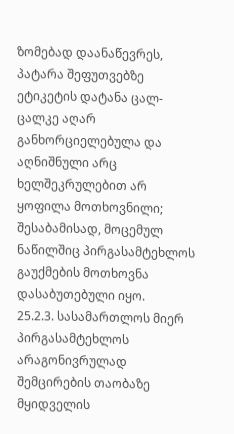ზომებად დაანაწევრეს, პატარა შეფუთვებზე ეტიკეტის დატანა ცალ-ცალკე აღარ განხორციელებულა და აღნიშნული არც ხელშეკრულებით არ ყოფილა მოთხოვნილი; შესაბამისად, მოცემულ ნაწილშიც პირგასამტეხლოს გაუქმების მოთხოვნა დასაბუთებული იყო.
25.2.3. სასამართლოს მიერ პირგასამტეხლოს არაგონივრულად შემცირების თაობაზე მყიდველის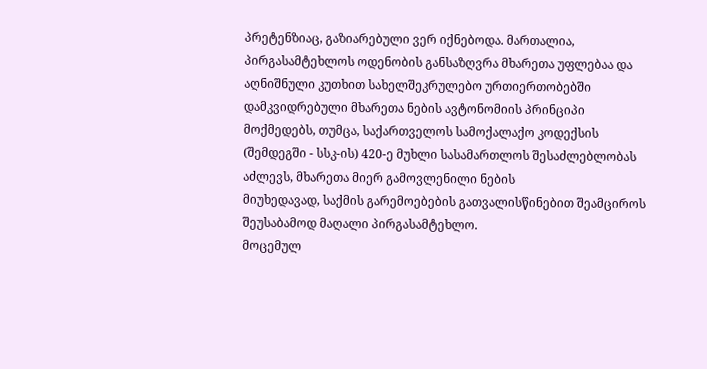პრეტენზიაც, გაზიარებული ვერ იქნებოდა. მართალია, პირგასამტეხლოს ოდენობის განსაზღვრა მხარეთა უფლებაა და აღნიშნული კუთხით სახელშეკრულებო ურთიერთობებში დამკვიდრებული მხარეთა ნების ავტონომიის პრინციპი მოქმედებს, თუმცა, საქართველოს სამოქალაქო კოდექსის (შემდეგში - სსკ-ის) 420-ე მუხლი სასამართლოს შესაძლებლობას აძლევს, მხარეთა მიერ გამოვლენილი ნების
მიუხედავად, საქმის გარემოებების გათვალისწინებით შეამციროს შეუსაბამოდ მაღალი პირგასამტეხლო.
მოცემულ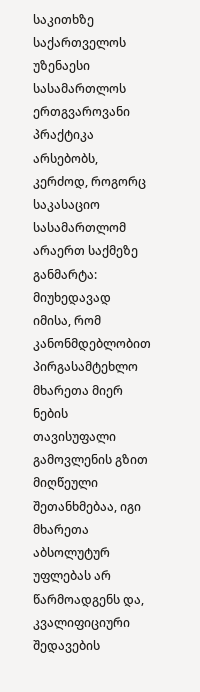საკითხზე საქართველოს უზენაესი სასამართლოს ერთგვაროვანი პრაქტიკა არსებობს, კერძოდ, როგორც საკასაციო სასამართლომ არაერთ საქმეზე განმარტა: მიუხედავად იმისა, რომ კანონმდებლობით პირგასამტეხლო მხარეთა მიერ ნების თავისუფალი გამოვლენის გზით მიღწეული შეთანხმებაა, იგი მხარეთა აბსოლუტურ უფლებას არ წარმოადგენს და, კვალიფიციური შედავების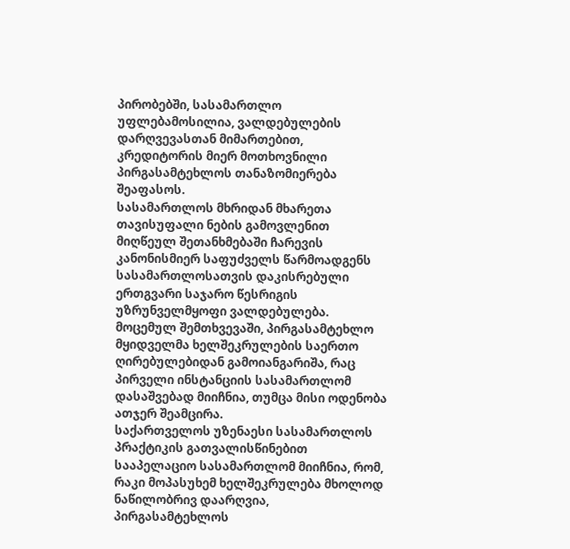პირობებში, სასამართლო უფლებამოსილია, ვალდებულების დარღვევასთან მიმართებით, კრედიტორის მიერ მოთხოვნილი პირგასამტეხლოს თანაზომიერება შეაფასოს.
სასამართლოს მხრიდან მხარეთა თავისუფალი ნების გამოვლენით მიღწეულ შეთანხმებაში ჩარევის კანონისმიერ საფუძველს წარმოადგენს სასამართლოსათვის დაკისრებული ერთგვარი საჯარო წესრიგის უზრუნველმყოფი ვალდებულება.
მოცემულ შემთხვევაში, პირგასამტეხლო მყიდველმა ხელშეკრულების საერთო ღირებულებიდან გამოიანგარიშა, რაც პირველი ინსტანციის სასამართლომ დასაშვებად მიიჩნია, თუმცა მისი ოდენობა ათჯერ შეამცირა.
საქართველოს უზენაესი სასამართლოს პრაქტიკის გათვალისწინებით სააპელაციო სასამართლომ მიიჩნია, რომ, რაკი მოპასუხემ ხელშეკრულება მხოლოდ ნაწილობრივ დაარღვია, პირგასამტეხლოს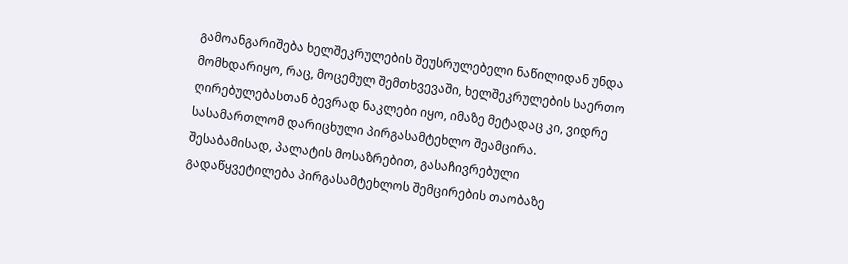გამოანგარიშება ხელშეკრულების შეუსრულებელი ნაწილიდან უნდა მომხდარიყო, რაც, მოცემულ შემთხვევაში, ხელშეკრულების საერთო ღირებულებასთან ბევრად ნაკლები იყო, იმაზე მეტადაც კი, ვიდრე სასამართლომ დარიცხული პირგასამტეხლო შეამცირა.
შესაბამისად, პალატის მოსაზრებით, გასაჩივრებული გადაწყვეტილება პირგასამტეხლოს შემცირების თაობაზე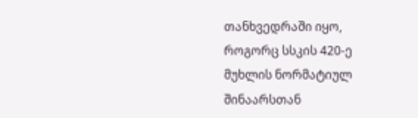თანხვედრაში იყო, როგორც სსკის 420-ე მუხლის ნორმატიულ შინაარსთან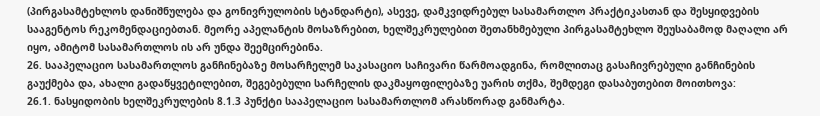(პირგასამტეხლოს დანიშნულება და გონივრულობის სტანდარტი), ასევე, დამკვიდრებულ სასამართლო პრაქტიკასთან და შესყიდვების სააგენტოს რეკომენდაციებთან. მეორე აპელანტის მოსაზრებით, ხელშეკრულებით შეთანხმებული პირგასამტეხლო შეუსაბამოდ მაღალი არ იყო, ამიტომ სასამართლოს ის არ უნდა შეემცირებინა.
26. სააპელაციო სასამართლოს განჩინებაზე მოსარჩელემ საკასაციო საჩივარი წარმოადგინა, რომლითაც გასაჩივრებული განჩინების გაუქმება და, ახალი გადაწყვეტილებით, შეგებებული სარჩელის დაკმაყოფილებაზე უარის თქმა, შემდეგი დასაბუთებით მოითხოვა:
26.1. ნასყიდობის ხელშეკრულების 8.1.3 პუნქტი სააპელაციო სასამართლომ არასწორად განმარტა.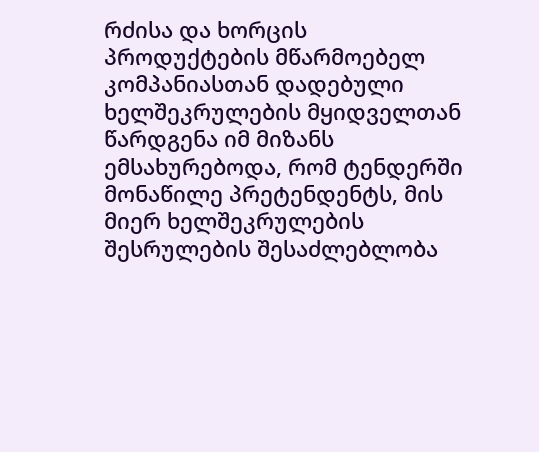რძისა და ხორცის პროდუქტების მწარმოებელ კომპანიასთან დადებული ხელშეკრულების მყიდველთან წარდგენა იმ მიზანს ემსახურებოდა, რომ ტენდერში მონაწილე პრეტენდენტს, მის მიერ ხელშეკრულების შესრულების შესაძლებლობა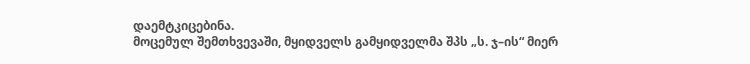დაემტკიცებინა.
მოცემულ შემთხვევაში, მყიდველს გამყიდველმა შპს „ს. ჯ–ის“ მიერ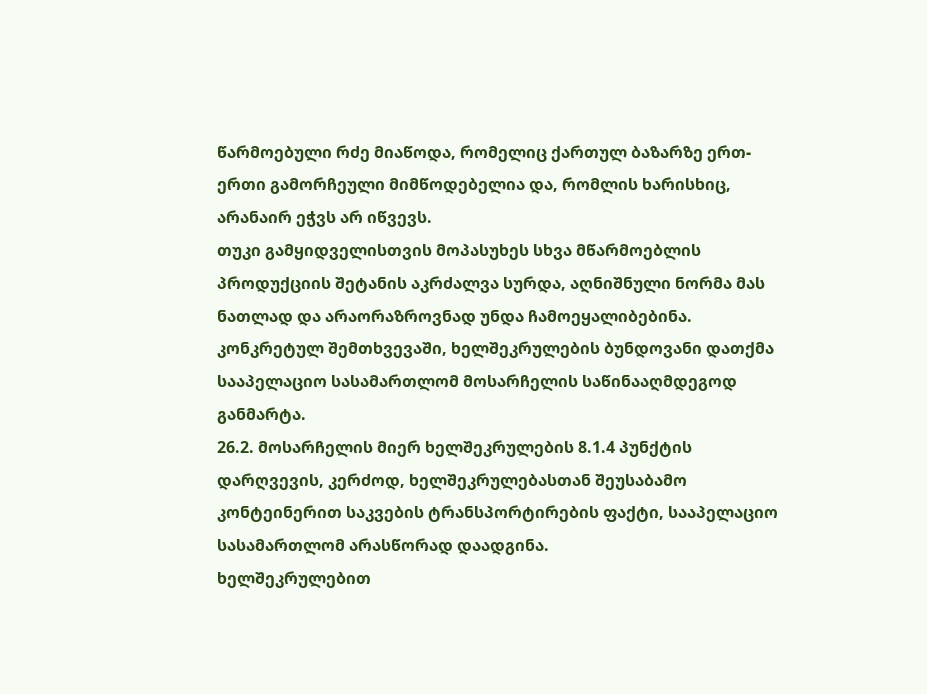წარმოებული რძე მიაწოდა, რომელიც ქართულ ბაზარზე ერთ-ერთი გამორჩეული მიმწოდებელია და, რომლის ხარისხიც, არანაირ ეჭვს არ იწვევს.
თუკი გამყიდველისთვის მოპასუხეს სხვა მწარმოებლის პროდუქციის შეტანის აკრძალვა სურდა, აღნიშნული ნორმა მას ნათლად და არაორაზროვნად უნდა ჩამოეყალიბებინა. კონკრეტულ შემთხვევაში, ხელშეკრულების ბუნდოვანი დათქმა სააპელაციო სასამართლომ მოსარჩელის საწინააღმდეგოდ განმარტა.
26.2. მოსარჩელის მიერ ხელშეკრულების 8.1.4 პუნქტის დარღვევის, კერძოდ, ხელშეკრულებასთან შეუსაბამო კონტეინერით საკვების ტრანსპორტირების ფაქტი, სააპელაციო სასამართლომ არასწორად დაადგინა.
ხელშეკრულებით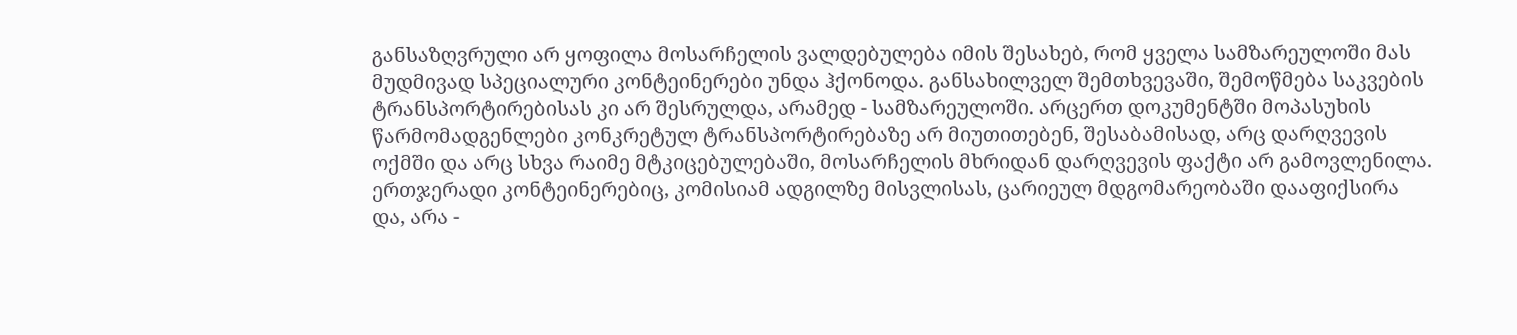განსაზღვრული არ ყოფილა მოსარჩელის ვალდებულება იმის შესახებ, რომ ყველა სამზარეულოში მას მუდმივად სპეციალური კონტეინერები უნდა ჰქონოდა. განსახილველ შემთხვევაში, შემოწმება საკვების ტრანსპორტირებისას კი არ შესრულდა, არამედ - სამზარეულოში. არცერთ დოკუმენტში მოპასუხის წარმომადგენლები კონკრეტულ ტრანსპორტირებაზე არ მიუთითებენ, შესაბამისად, არც დარღვევის ოქმში და არც სხვა რაიმე მტკიცებულებაში, მოსარჩელის მხრიდან დარღვევის ფაქტი არ გამოვლენილა. ერთჯერადი კონტეინერებიც, კომისიამ ადგილზე მისვლისას, ცარიეულ მდგომარეობაში დააფიქსირა და, არა -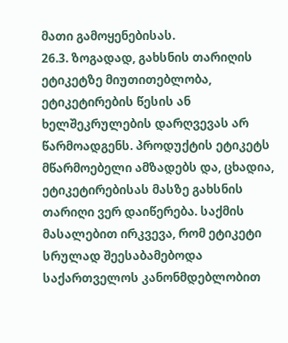მათი გამოყენებისას.
26.3. ზოგადად, გახსნის თარიღის ეტიკეტზე მიუთითებლობა, ეტიკეტირების წესის ან ხელშეკრულების დარღვევას არ წარმოადგენს. პროდუქტის ეტიკეტს მწარმოებელი ამზადებს და, ცხადია, ეტიკეტირებისას მასზე გახსნის თარიღი ვერ დაიწერება. საქმის მასალებით ირკვევა, რომ ეტიკეტი სრულად შეესაბამებოდა საქართველოს კანონმდებლობით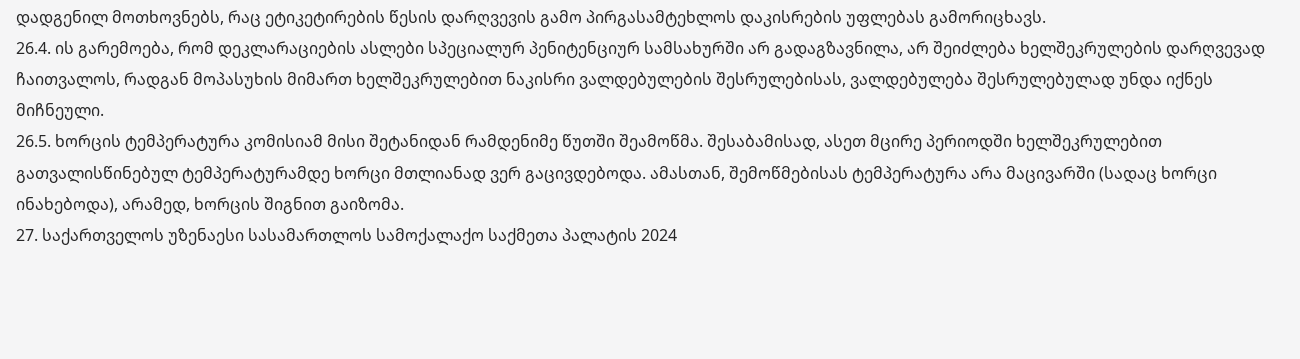დადგენილ მოთხოვნებს, რაც ეტიკეტირების წესის დარღვევის გამო პირგასამტეხლოს დაკისრების უფლებას გამორიცხავს.
26.4. ის გარემოება, რომ დეკლარაციების ასლები სპეციალურ პენიტენციურ სამსახურში არ გადაგზავნილა, არ შეიძლება ხელშეკრულების დარღვევად ჩაითვალოს, რადგან მოპასუხის მიმართ ხელშეკრულებით ნაკისრი ვალდებულების შესრულებისას, ვალდებულება შესრულებულად უნდა იქნეს მიჩნეული.
26.5. ხორცის ტემპერატურა კომისიამ მისი შეტანიდან რამდენიმე წუთში შეამოწმა. შესაბამისად, ასეთ მცირე პერიოდში ხელშეკრულებით გათვალისწინებულ ტემპერატურამდე ხორცი მთლიანად ვერ გაცივდებოდა. ამასთან, შემოწმებისას ტემპერატურა არა მაცივარში (სადაც ხორცი ინახებოდა), არამედ, ხორცის შიგნით გაიზომა.
27. საქართველოს უზენაესი სასამართლოს სამოქალაქო საქმეთა პალატის 2024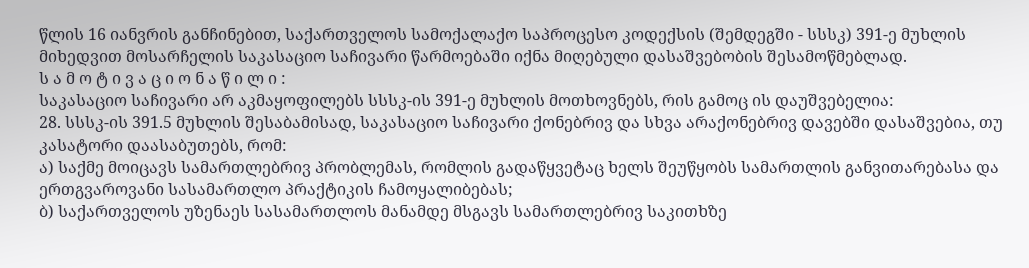წლის 16 იანვრის განჩინებით, საქართველოს სამოქალაქო საპროცესო კოდექსის (შემდეგში - სსსკ) 391-ე მუხლის მიხედვით მოსარჩელის საკასაციო საჩივარი წარმოებაში იქნა მიღებული დასაშვებობის შესამოწმებლად.
ს ა მ ო ტ ი ვ ა ც ი ო ნ ა წ ი ლ ი :
საკასაციო საჩივარი არ აკმაყოფილებს სსსკ-ის 391-ე მუხლის მოთხოვნებს, რის გამოც ის დაუშვებელია:
28. სსსკ-ის 391.5 მუხლის შესაბამისად, საკასაციო საჩივარი ქონებრივ და სხვა არაქონებრივ დავებში დასაშვებია, თუ კასატორი დაასაბუთებს, რომ:
ა) საქმე მოიცავს სამართლებრივ პრობლემას, რომლის გადაწყვეტაც ხელს შეუწყობს სამართლის განვითარებასა და ერთგვაროვანი სასამართლო პრაქტიკის ჩამოყალიბებას;
ბ) საქართველოს უზენაეს სასამართლოს მანამდე მსგავს სამართლებრივ საკითხზე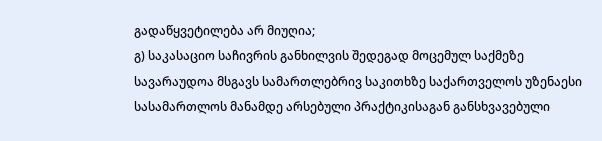გადაწყვეტილება არ მიუღია;
გ) საკასაციო საჩივრის განხილვის შედეგად მოცემულ საქმეზე სავარაუდოა მსგავს სამართლებრივ საკითხზე საქართველოს უზენაესი სასამართლოს მანამდე არსებული პრაქტიკისაგან განსხვავებული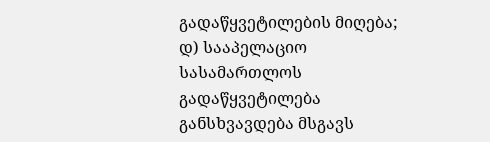გადაწყვეტილების მიღება;
დ) სააპელაციო სასამართლოს გადაწყვეტილება განსხვავდება მსგავს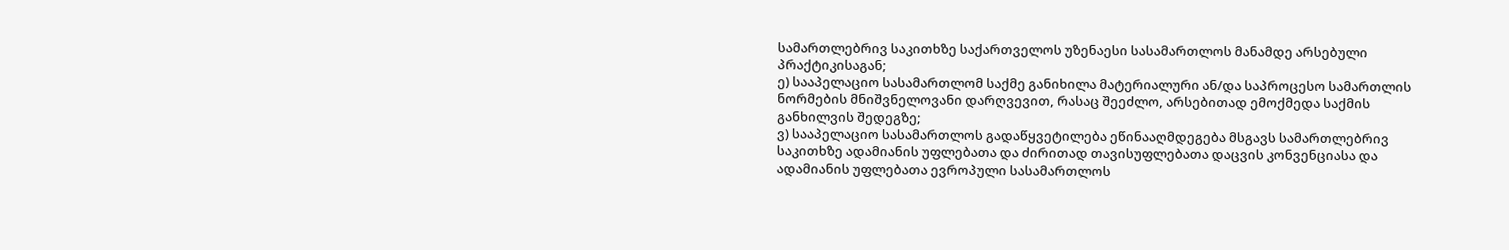სამართლებრივ საკითხზე საქართველოს უზენაესი სასამართლოს მანამდე არსებული პრაქტიკისაგან;
ე) სააპელაციო სასამართლომ საქმე განიხილა მატერიალური ან/და საპროცესო სამართლის ნორმების მნიშვნელოვანი დარღვევით, რასაც შეეძლო, არსებითად ემოქმედა საქმის განხილვის შედეგზე;
ვ) სააპელაციო სასამართლოს გადაწყვეტილება ეწინააღმდეგება მსგავს სამართლებრივ საკითხზე ადამიანის უფლებათა და ძირითად თავისუფლებათა დაცვის კონვენციასა და ადამიანის უფლებათა ევროპული სასამართლოს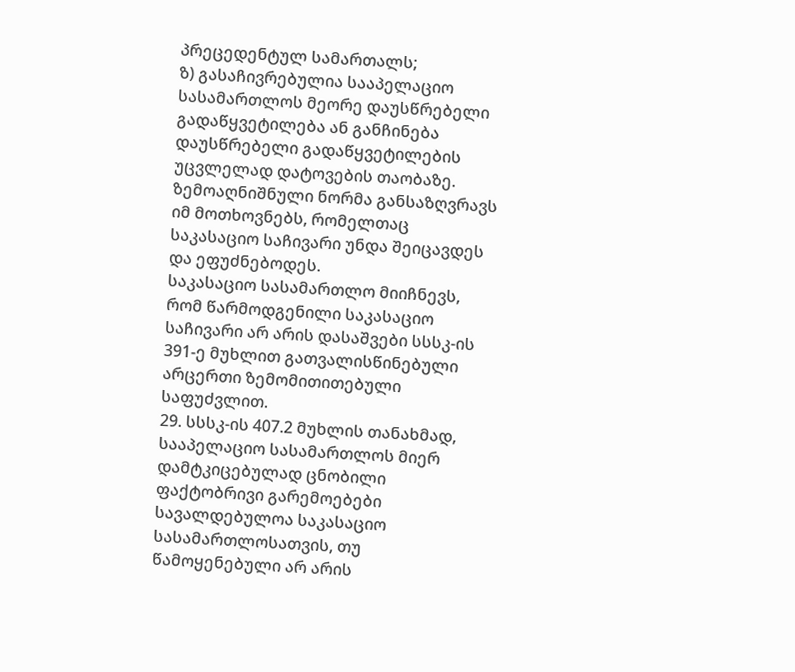პრეცედენტულ სამართალს;
ზ) გასაჩივრებულია სააპელაციო სასამართლოს მეორე დაუსწრებელი გადაწყვეტილება ან განჩინება დაუსწრებელი გადაწყვეტილების უცვლელად დატოვების თაობაზე.
ზემოაღნიშნული ნორმა განსაზღვრავს იმ მოთხოვნებს, რომელთაც საკასაციო საჩივარი უნდა შეიცავდეს და ეფუძნებოდეს.
საკასაციო სასამართლო მიიჩნევს, რომ წარმოდგენილი საკასაციო საჩივარი არ არის დასაშვები სსსკ-ის 391-ე მუხლით გათვალისწინებული არცერთი ზემომითითებული საფუძვლით.
29. სსსკ-ის 407.2 მუხლის თანახმად, სააპელაციო სასამართლოს მიერ დამტკიცებულად ცნობილი ფაქტობრივი გარემოებები სავალდებულოა საკასაციო სასამართლოსათვის, თუ წამოყენებული არ არის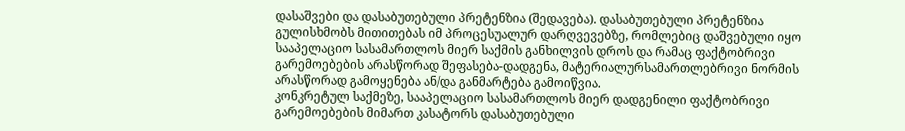დასაშვები და დასაბუთებული პრეტენზია (შედავება). დასაბუთებული პრეტენზია გულისხმობს მითითებას იმ პროცესუალურ დარღვევებზე, რომლებიც დაშვებული იყო სააპელაციო სასამართლოს მიერ საქმის განხილვის დროს და რამაც ფაქტობრივი გარემოებების არასწორად შეფასება-დადგენა, მატერიალურსამართლებრივი ნორმის არასწორად გამოყენება ან/და განმარტება გამოიწვია.
კონკრეტულ საქმეზე, სააპელაციო სასამართლოს მიერ დადგენილი ფაქტობრივი გარემოებების მიმართ კასატორს დასაბუთებული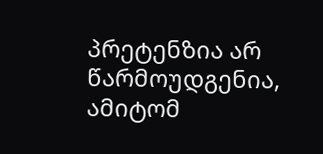პრეტენზია არ წარმოუდგენია, ამიტომ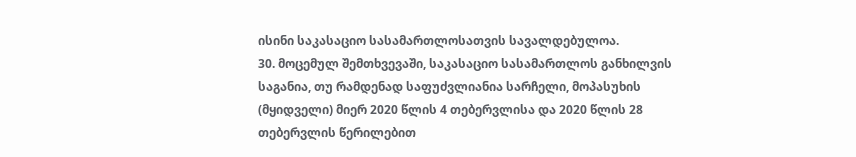ისინი საკასაციო სასამართლოსათვის სავალდებულოა.
30. მოცემულ შემთხვევაში, საკასაციო სასამართლოს განხილვის საგანია, თუ რამდენად საფუძვლიანია სარჩელი, მოპასუხის (მყიდველი) მიერ 2020 წლის 4 თებერვლისა და 2020 წლის 28 თებერვლის წერილებით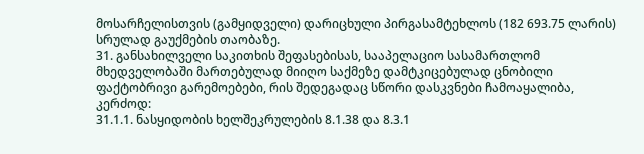მოსარჩელისთვის (გამყიდველი) დარიცხული პირგასამტეხლოს (182 693.75 ლარის) სრულად გაუქმების თაობაზე.
31. განსახილველი საკითხის შეფასებისას, სააპელაციო სასამართლომ მხედველობაში მართებულად მიიღო საქმეზე დამტკიცებულად ცნობილი ფაქტობრივი გარემოებები, რის შედეგადაც სწორი დასკვნები ჩამოაყალიბა, კერძოდ:
31.1.1. ნასყიდობის ხელშეკრულების 8.1.38 და 8.3.1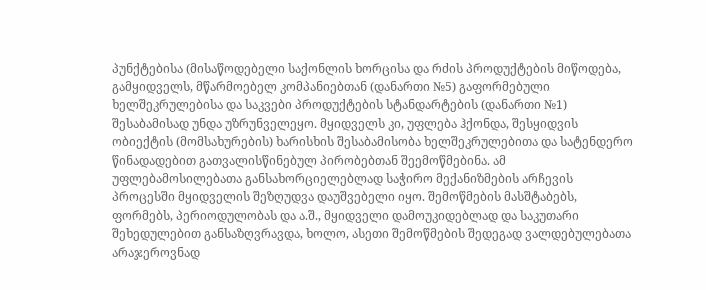პუნქტებისა (მისაწოდებელი საქონლის ხორცისა და რძის პროდუქტების მიწოდება, გამყიდველს, მწარმოებელ კომპანიებთან (დანართი №5) გაფორმებული ხელშეკრულებისა და საკვები პროდუქტების სტანდარტების (დანართი №1) შესაბამისად უნდა უზრუნველეყო. მყიდველს კი, უფლება ჰქონდა, შესყიდვის ობიექტის (მომსახურების) ხარისხის შესაბამისობა ხელშეკრულებითა და სატენდერო წინადადებით გათვალისწინებულ პირობებთან შეემოწმებინა. ამ უფლებამოსილებათა განსახორციელებლად საჭირო მექანიზმების არჩევის პროცესში მყიდველის შეზღუდვა დაუშვებელი იყო. შემოწმების მასშტაბებს, ფორმებს, პერიოდულობას და ა.შ., მყიდველი დამოუკიდებლად და საკუთარი შეხედულებით განსაზღვრავდა, ხოლო, ასეთი შემოწმების შედეგად ვალდებულებათა არაჯეროვნად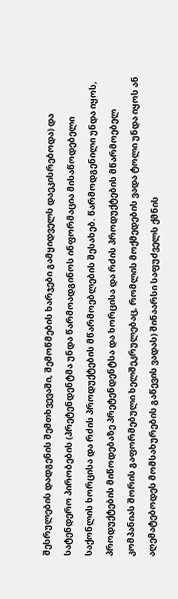შესრულების დადგენის შემთხვევაში, შემოწმების ხარჯები გამყიდველს დაეკისრებოდა) და სატენდერო პირობების (პრეტენდენტმა უნდა წარმოადგინოს ინფორმაცია მისაწოდებელი საქონლის ხორცისა და რძის პროდუქტების მწარმოებლების შესახებ. წარმოდგენილი უნდა იყოს, პროდუქტების მიწოდებაზე პრეტენდენტსა და ხორცისა და რძის პროდუქტების მწარმოებელ კომპანიას შორის გაფორმებული ხელშეკრულებაც, რომლის მოქმედების ვადა ტოლი უნდა იყოს ან აღემატებოდეს მომსახურების გაწევის ვადას) შინაარსი საფუძველს ქმნის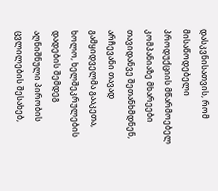დასკვნისათვის, რომ მისაწოდებელი პროდუქციის მწარმოებელ კომპანიაზე მხარეები თავიდანვე შეთანხმდნენ, არჩევანი თავად გამყიდველმა გააკეთა, ხოლო, ხელშეკრულების დადების შემდეგ აღნიშნული პირობის ცვლილების შესახებ,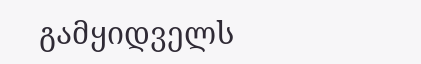გამყიდველს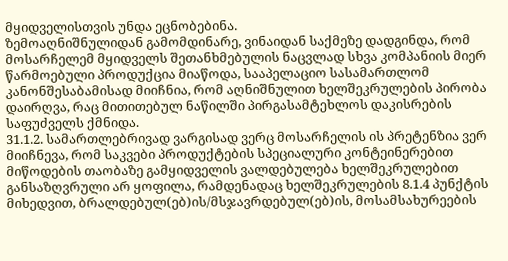მყიდველისთვის უნდა ეცნობებინა.
ზემოაღნიშნულიდან გამომდინარე, ვინაიდან საქმეზე დადგინდა, რომ მოსარჩელემ მყიდველს შეთანხმებულის ნაცვლად სხვა კომპანიის მიერ წარმოებული პროდუქცია მიაწოდა, სააპელაციო სასამართლომ კანონშესაბამისად მიიჩნია, რომ აღნიშნულით ხელშეკრულების პირობა დაირღვა, რაც მითითებულ ნაწილში პირგასამტეხლოს დაკისრების საფუძველს ქმნიდა.
31.1.2. სამართლებრივად ვარგისად ვერც მოსარჩელის ის პრეტენზია ვერ მიიჩნევა, რომ საკვები პროდუქტების სპეციალური კონტეინერებით მიწოდების თაობაზე გამყიდველის ვალდებულება ხელშეკრულებით განსაზღვრული არ ყოფილა, რამდენადაც ხელშეკრულების 8.1.4 პუნქტის მიხედვით, ბრალდებულ(ებ)ის/მსჯავრდებულ(ებ)ის, მოსამსახურეების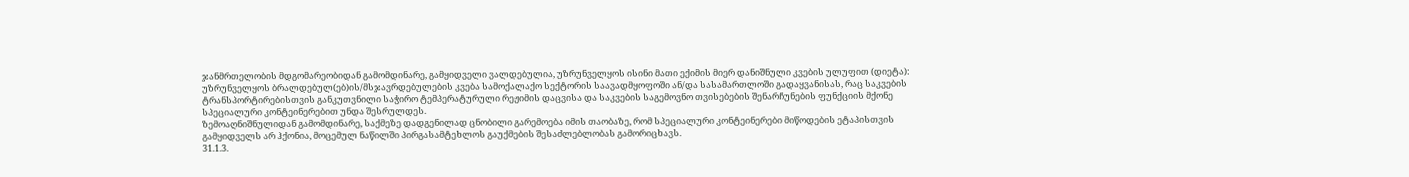ჯანმრთელობის მდგომარეობიდან გამომდინარე, გამყიდველი ვალდებულია, უზრუნველყოს ისინი მათი ექიმის მიერ დანიშნული კვების ულუფით (დიეტა): უზრუნველყოს ბრალდებულ(ებ)ის/მსჯავრდებულების კვება სამოქალაქო სექტორის საავადმყოფოში ან/და სასამართლოში გადაყვანისას, რაც საკვების ტრანსპორტირებისთვის განკუთვნილი საჭირო ტემპერატურული რეჟიმის დაცვისა და საკვების საგემოვნო თვისებების შენარჩუნების ფუნქციის მქონე სპეციალური კონტეინერებით უნდა შესრულდეს.
ზემოაღნიშნულიდან გამომდინარე, საქმეზე დადგენილად ცნობილი გარემოება იმის თაობაზე, რომ სპეციალური კონტეინერები მიწოდების ეტაპისთვის გამყიდველს არ ჰქონია, მოცემულ ნაწილში პირგასამტეხლოს გაუქმების შესაძლებლობას გამორიცხავს.
31.1.3.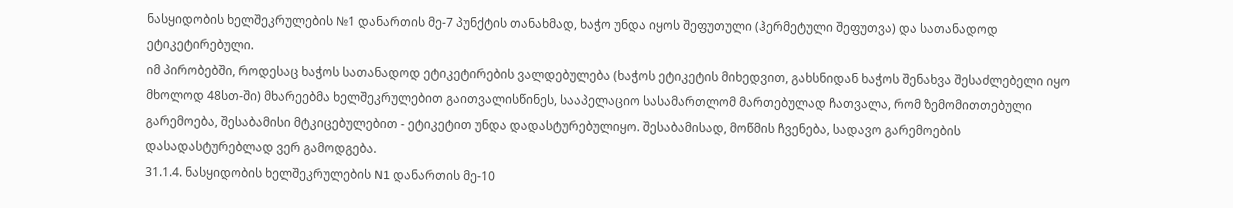ნასყიდობის ხელშეკრულების №1 დანართის მე-7 პუნქტის თანახმად, ხაჭო უნდა იყოს შეფუთული (ჰერმეტული შეფუთვა) და სათანადოდ ეტიკეტირებული.
იმ პირობებში, როდესაც ხაჭოს სათანადოდ ეტიკეტირების ვალდებულება (ხაჭოს ეტიკეტის მიხედვით, გახსნიდან ხაჭოს შენახვა შესაძლებელი იყო მხოლოდ 48სთ-ში) მხარეებმა ხელშეკრულებით გაითვალისწინეს, სააპელაციო სასამართლომ მართებულად ჩათვალა, რომ ზემომითთებული გარემოება, შესაბამისი მტკიცებულებით - ეტიკეტით უნდა დადასტურებულიყო. შესაბამისად, მოწმის ჩვენება, სადავო გარემოების დასადასტურებლად ვერ გამოდგება.
31.1.4. ნასყიდობის ხელშეკრულების N1 დანართის მე-10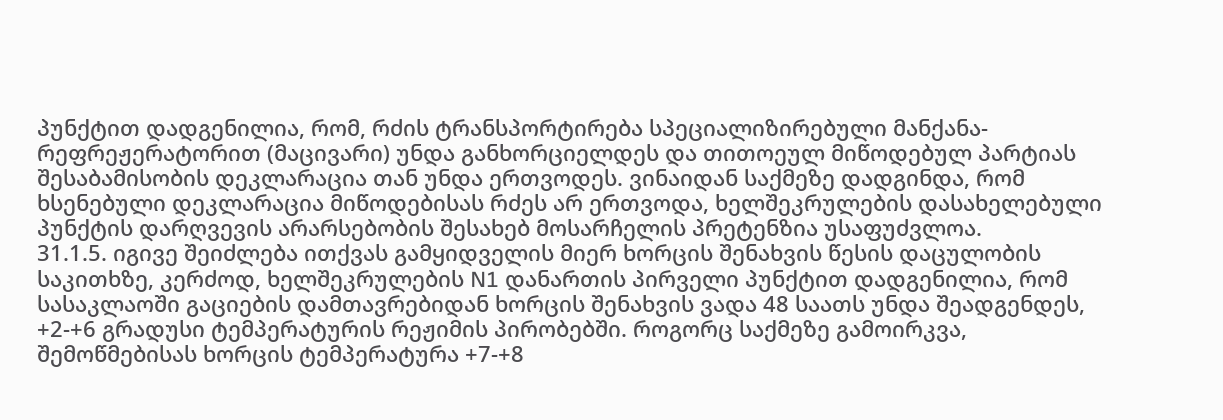პუნქტით დადგენილია, რომ, რძის ტრანსპორტირება სპეციალიზირებული მანქანა-რეფრეჟერატორით (მაცივარი) უნდა განხორციელდეს და თითოეულ მიწოდებულ პარტიას შესაბამისობის დეკლარაცია თან უნდა ერთვოდეს. ვინაიდან საქმეზე დადგინდა, რომ ხსენებული დეკლარაცია მიწოდებისას რძეს არ ერთვოდა, ხელშეკრულების დასახელებული პუნქტის დარღვევის არარსებობის შესახებ მოსარჩელის პრეტენზია უსაფუძვლოა.
31.1.5. იგივე შეიძლება ითქვას გამყიდველის მიერ ხორცის შენახვის წესის დაცულობის საკითხზე, კერძოდ, ხელშეკრულების N1 დანართის პირველი პუნქტით დადგენილია, რომ სასაკლაოში გაციების დამთავრებიდან ხორცის შენახვის ვადა 48 საათს უნდა შეადგენდეს, +2-+6 გრადუსი ტემპერატურის რეჟიმის პირობებში. როგორც საქმეზე გამოირკვა, შემოწმებისას ხორცის ტემპერატურა +7-+8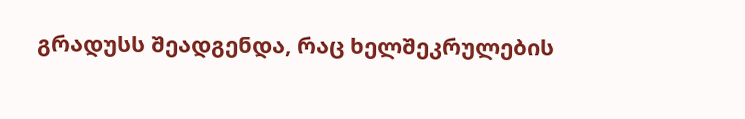გრადუსს შეადგენდა, რაც ხელშეკრულების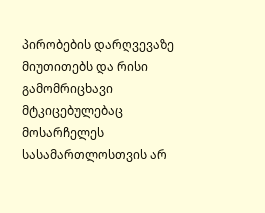პირობების დარღვევაზე მიუთითებს და რისი გამომრიცხავი მტკიცებულებაც მოსარჩელეს სასამართლოსთვის არ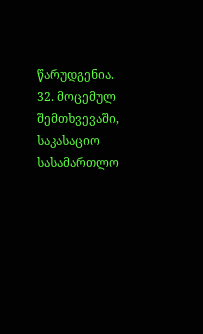წარუდგენია.
32. მოცემულ შემთხვევაში, საკასაციო სასამართლო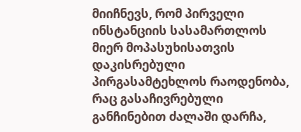მიიჩნევს, რომ პირველი ინსტანციის სასამართლოს მიერ მოპასუხისათვის დაკისრებული პირგასამტეხლოს რაოდენობა, რაც გასაჩივრებული განჩინებით ძალაში დარჩა,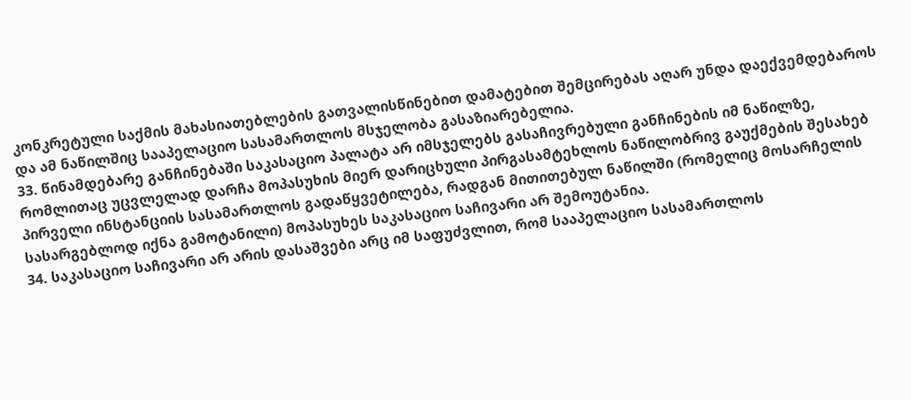კონკრეტული საქმის მახასიათებლების გათვალისწინებით დამატებით შემცირებას აღარ უნდა დაექვემდებაროს და ამ ნაწილშიც სააპელაციო სასამართლოს მსჯელობა გასაზიარებელია.
33. წინამდებარე განჩინებაში საკასაციო პალატა არ იმსჯელებს გასაჩივრებული განჩინების იმ ნაწილზე, რომლითაც უცვლელად დარჩა მოპასუხის მიერ დარიცხული პირგასამტეხლოს ნაწილობრივ გაუქმების შესახებ პირველი ინსტანციის სასამართლოს გადაწყვეტილება, რადგან მითითებულ ნაწილში (რომელიც მოსარჩელის სასარგებლოდ იქნა გამოტანილი) მოპასუხეს საკასაციო საჩივარი არ შემოუტანია.
34. საკასაციო საჩივარი არ არის დასაშვები არც იმ საფუძვლით, რომ სააპელაციო სასამართლოს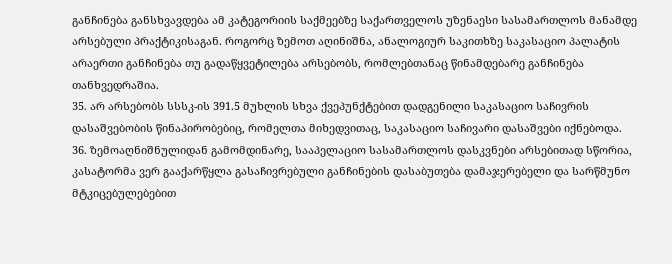განჩინება განსხვავდება ამ კატეგორიის საქმეებზე საქართველოს უზენაესი სასამართლოს მანამდე არსებული პრაქტიკისაგან. როგორც ზემოთ აღინიშნა, ანალოგიურ საკითხზე საკასაციო პალატის არაერთი განჩინება თუ გადაწყვეტილება არსებობს, რომლებთანაც წინამდებარე განჩინება თანხვედრაშია.
35. არ არსებობს სსსკ-ის 391.5 მუხლის სხვა ქვეპუნქტებით დადგენილი საკასაციო საჩივრის დასაშვებობის წინაპირობებიც, რომელთა მიხედვითაც, საკასაციო საჩივარი დასაშვები იქნებოდა.
36. ზემოაღნიშნულიდან გამომდინარე, სააპელაციო სასამართლოს დასკვნები არსებითად სწორია, კასატორმა ვერ გააქარწყლა გასაჩივრებული განჩინების დასაბუთება დამაჯერებელი და სარწმუნო მტკიცებულებებით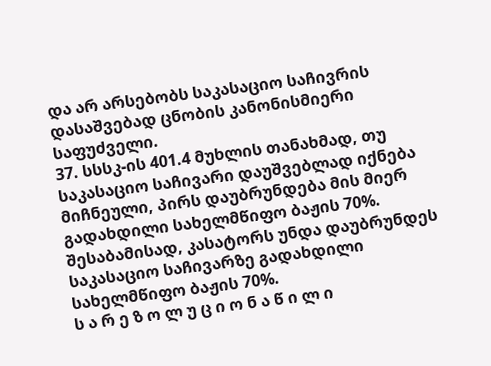და არ არსებობს საკასაციო საჩივრის დასაშვებად ცნობის კანონისმიერი საფუძველი.
37. სსსკ-ის 401.4 მუხლის თანახმად, თუ საკასაციო საჩივარი დაუშვებლად იქნება მიჩნეული, პირს დაუბრუნდება მის მიერ გადახდილი სახელმწიფო ბაჟის 70%. შესაბამისად, კასატორს უნდა დაუბრუნდეს საკასაციო საჩივარზე გადახდილი სახელმწიფო ბაჟის 70%.
ს ა რ ე ზ ო ლ უ ც ი ო ნ ა წ ი ლ ი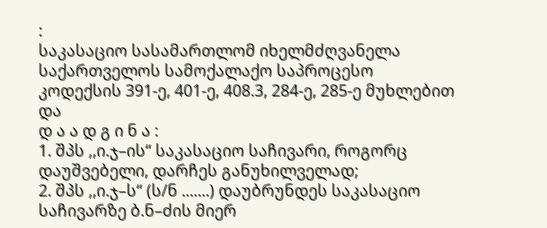:
საკასაციო სასამართლომ იხელმძღვანელა საქართველოს სამოქალაქო საპროცესო კოდექსის 391-ე, 401-ე, 408.3, 284-ე, 285-ე მუხლებით და
დ ა ა დ გ ი ნ ა :
1. შპს ,,ი.ჯ–ის“ საკასაციო საჩივარი, როგორც დაუშვებელი, დარჩეს განუხილველად;
2. შპს ,,ი.ჯ–ს“ (ს/ნ .......) დაუბრუნდეს საკასაციო საჩივარზე ბ.ნ–ძის მიერ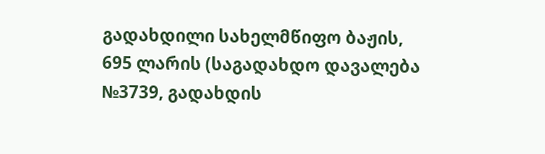გადახდილი სახელმწიფო ბაჟის, 695 ლარის (საგადახდო დავალება №3739, გადახდის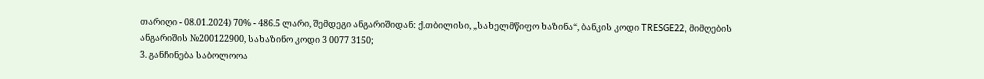თარიღი - 08.01.2024) 70% - 486.5 ლარი, შემდეგი ანგარიშიდან: ქ.თბილისი, „სახელმწიფო ხაზინა“, ბანკის კოდი TRESGE22, მიმღების ანგარიშის №200122900, სახაზინო კოდი 3 0077 3150;
3. განჩინება საბოლოოა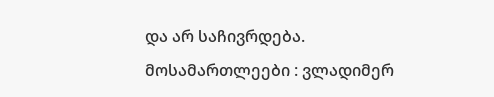და არ საჩივრდება.
მოსამართლეები : ვლადიმერ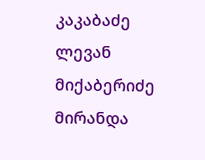კაკაბაძე
ლევან მიქაბერიძე
მირანდა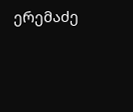ერემაძე